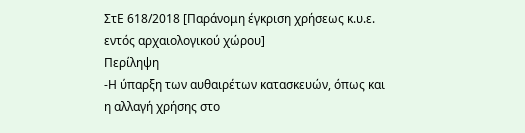ΣτΕ 618/2018 [Παράνομη έγκριση χρήσεως κ.υ.ε. εντός αρχαιολογικού χώρου]
Περίληψη
-Η ύπαρξη των αυθαιρέτων κατασκευών, όπως και η αλλαγή χρήσης στο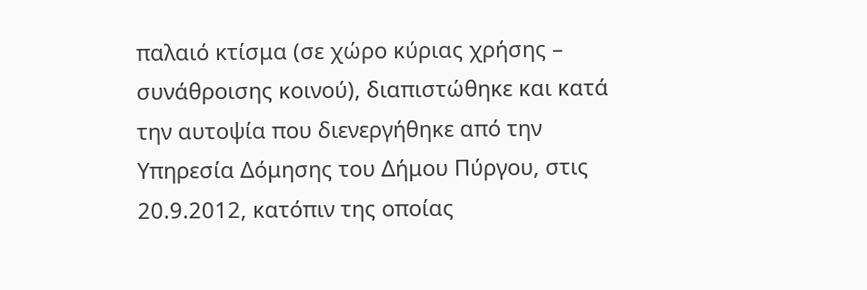παλαιό κτίσμα (σε χώρο κύριας χρήσης – συνάθροισης κοινού), διαπιστώθηκε και κατά την αυτοψία που διενεργήθηκε από την Υπηρεσία Δόμησης του Δήμου Πύργου, στις 20.9.2012, κατόπιν της οποίας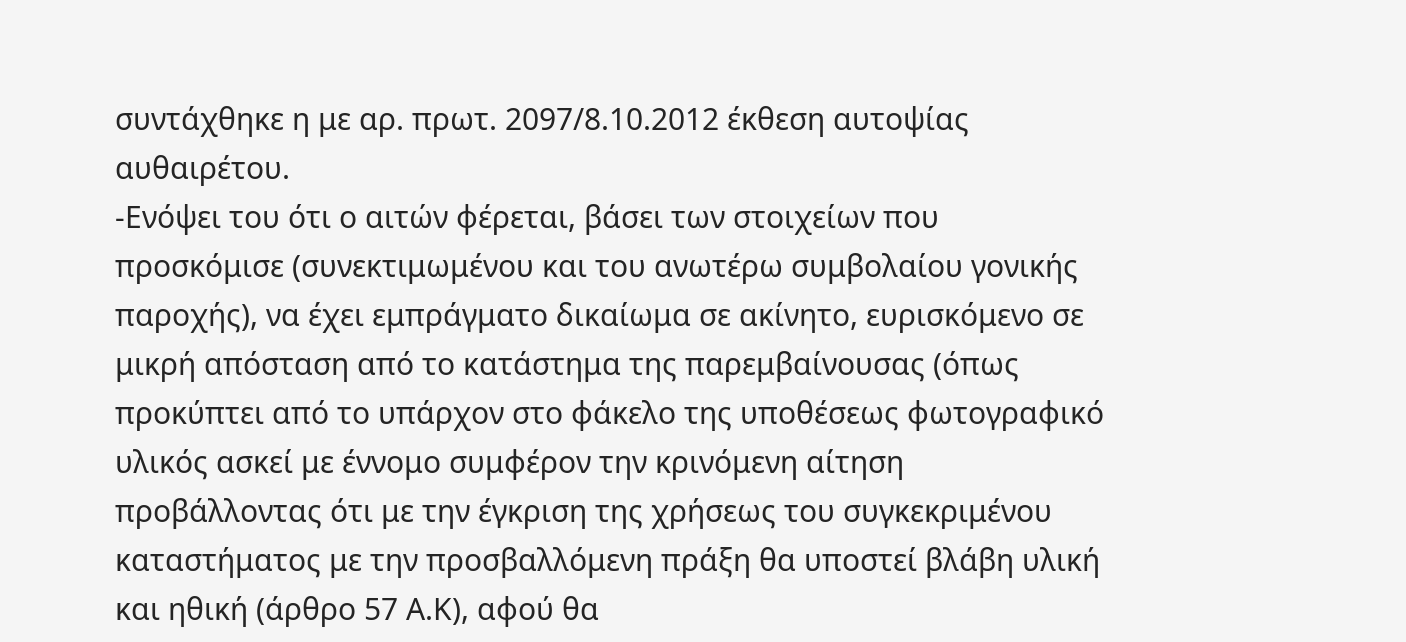συντάχθηκε η με αρ. πρωτ. 2097/8.10.2012 έκθεση αυτοψίας αυθαιρέτου.
-Ενόψει του ότι ο αιτών φέρεται, βάσει των στοιχείων που προσκόμισε (συνεκτιμωμένου και του ανωτέρω συμβολαίου γονικής παροχής), να έχει εμπράγματο δικαίωμα σε ακίνητο, ευρισκόμενο σε μικρή απόσταση από το κατάστημα της παρεμβαίνουσας (όπως προκύπτει από το υπάρχον στο φάκελο της υποθέσεως φωτογραφικό υλικός ασκεί με έννομο συμφέρον την κρινόμενη αίτηση προβάλλοντας ότι με την έγκριση της χρήσεως του συγκεκριμένου καταστήματος με την προσβαλλόμενη πράξη θα υποστεί βλάβη υλική και ηθική (άρθρο 57 Α.Κ), αφού θα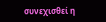συνεχισθεί η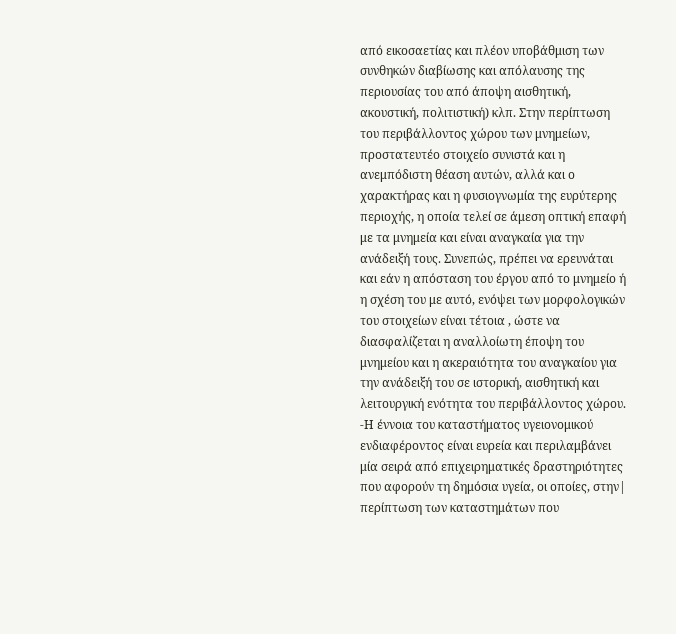από εικοσαετίας και πλέον υποβάθμιση των συνθηκών διαβίωσης και απόλαυσης της περιουσίας του από άποψη αισθητική, ακουστική, πολιτιστική) κλπ. Στην περίπτωση του περιβάλλοντος χώρου των μνημείων, προστατευτέο στοιχείο συνιστά και η ανεμπόδιστη θέαση αυτών, αλλά και ο χαρακτήρας και η φυσιογνωμία της ευρύτερης περιοχής, η οποία τελεί σε άμεση οπτική επαφή με τα μνημεία και είναι αναγκαία για την ανάδειξή τους. Συνεπώς, πρέπει να ερευνάται και εάν η απόσταση του έργου από το μνημείο ή η σχέση του με αυτό, ενόψει των μορφολογικών του στοιχείων είναι τέτοια , ώστε να διασφαλίζεται η αναλλοίωτη έποψη του μνημείου και η ακεραιότητα του αναγκαίου για την ανάδειξή του σε ιστορική, αισθητική και λειτουργική ενότητα του περιβάλλοντος χώρου.
-Η έννοια του καταστήματος υγειονομικού ενδιαφέροντος είναι ευρεία και περιλαμβάνει μία σειρά από επιχειρηματικές δραστηριότητες που αφορούν τη δημόσια υγεία, οι οποίες, στην| περίπτωση των καταστημάτων που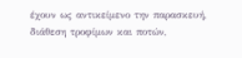έχουν ως αντικείμενο την παρασκευή, διάθεση τροφίμων και ποτών,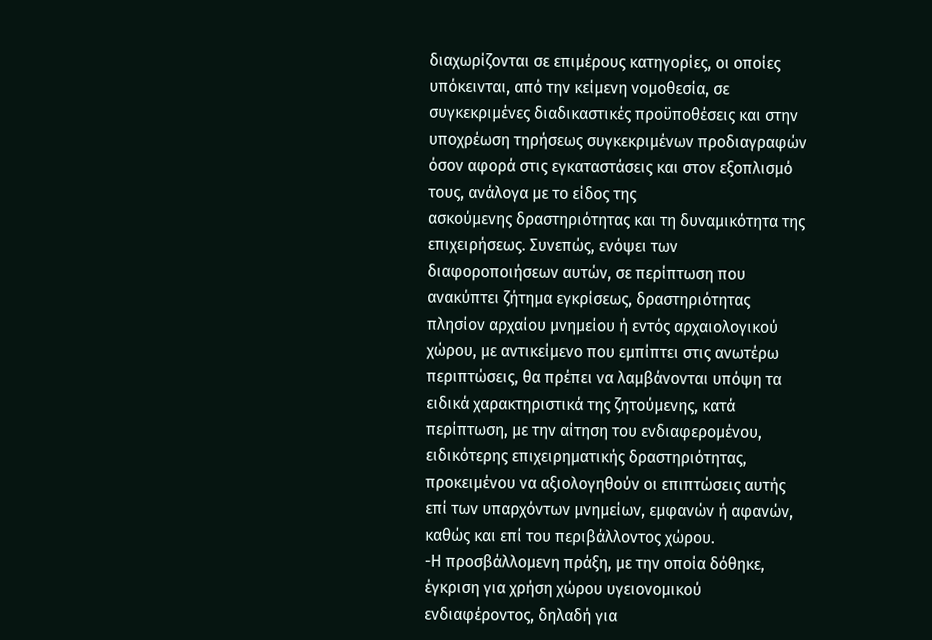διαχωρίζονται σε επιμέρους κατηγορίες, οι οποίες υπόκεινται, από την κείμενη νομοθεσία, σε συγκεκριμένες διαδικαστικές προϋποθέσεις και στην υποχρέωση τηρήσεως συγκεκριμένων προδιαγραφών όσον αφορά στις εγκαταστάσεις και στον εξοπλισμό τους, ανάλογα με το είδος της
ασκούμενης δραστηριότητας και τη δυναμικότητα της επιχειρήσεως. Συνεπώς, ενόψει των διαφοροποιήσεων αυτών, σε περίπτωση που ανακύπτει ζήτημα εγκρίσεως, δραστηριότητας πλησίον αρχαίου μνημείου ή εντός αρχαιολογικού χώρου, με αντικείμενο που εμπίπτει στις ανωτέρω περιπτώσεις, θα πρέπει να λαμβάνονται υπόψη τα ειδικά χαρακτηριστικά της ζητούμενης, κατά περίπτωση, με την αίτηση του ενδιαφερομένου, ειδικότερης επιχειρηματικής δραστηριότητας, προκειμένου να αξιολογηθούν οι επιπτώσεις αυτής επί των υπαρχόντων μνημείων, εμφανών ή αφανών, καθώς και επί του περιβάλλοντος χώρου.
-Η προσβάλλομενη πράξη, με την οποία δόθηκε, έγκριση για χρήση χώρου υγειονομικού ενδιαφέροντος, δηλαδή για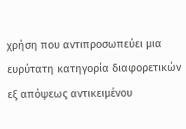χρήση που αντιπροσωπεύει μια ευρύτατη κατηγορία διαφορετικών εξ απόψεως αντικειμένου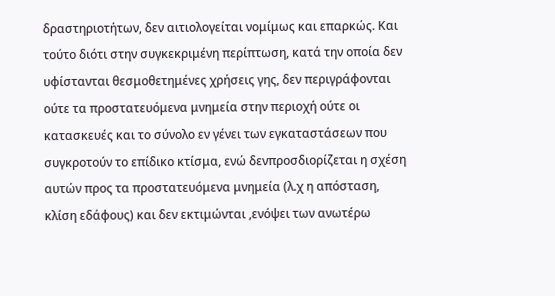δραστηριοτήτων, δεν αιτιολογείται νομίμως και επαρκώς. Και τούτο διότι στην συγκεκριμένη περίπτωση, κατά την οποία δεν υφίστανται θεσμοθετημένες χρήσεις γης, δεν περιγράφονται ούτε τα προστατευόμενα μνημεία στην περιοχή ούτε οι κατασκευές και το σύνολο εν γένει των εγκαταστάσεων που συγκροτούν το επίδικο κτίσμα, ενώ δενπροσδιορίζεται η σχέση αυτών προς τα προστατευόμενα μνημεία (λ.χ η απόσταση, κλίση εδάφους) και δεν εκτιμώνται ,ενόψει των ανωτέρω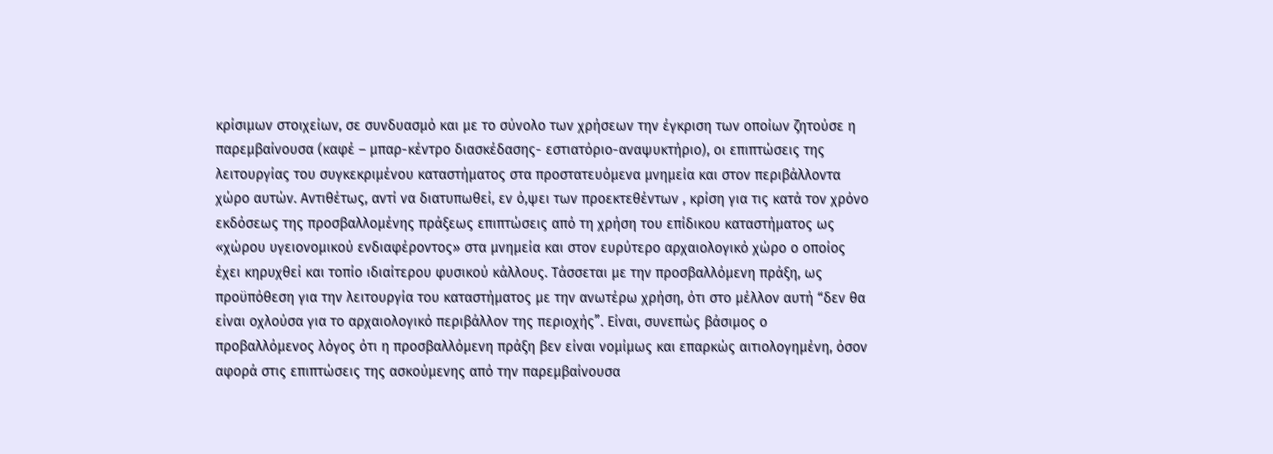κρίσιμων στοιχείων, σε συνδυασμό και με το σύνολο των χρήσεων την έγκριση των οποίων ζητούσε η παρεμβαίνουσα (καφέ – μπαρ-κέντρο διασκέδασης- εστιατόριο-αναψυκτήριο), οι επιπτώσεις της λειτουργίας του συγκεκριμένου καταστήματος στα προστατευόμενα μνημεία και στον περιβάλλοντα χώρο αυτών. Αντιθέτως, αντί να διατυπωθεί, εν ό,ψει των προεκτεθέντων , κρίση για τις κατά τον χρόνο εκδόσεως της προσβαλλομένης πράξεως επιπτώσεις από τη χρήση του επίδικου καταστήματος ως «χώρου υγειονομικού ενδιαφέροντος» στα μνημεία και στον ευρύτερο αρχαιολογικό χώρο ο οποίος έχει κηρυχθεί και τοπίο ιδιαίτερου φυσικού κάλλους. Τάσσεται με την προσβαλλόμενη πράξη, ως προϋπόθεση για την λειτουργία του καταστήματος με την ανωτέρω χρήση, ότι στο μέλλον αυτή “δεν θα είναι οχλούσα για το αρχαιολογικό περιβάλλον της περιοχής”. Είναι, συνεπώς βάσιμος ο προβαλλόμενος λόγος ότι η προσβαλλόμενη πράξη βεν είναι νομίμως και επαρκώς αιτιολογημένη, όσον αφορά στις επιπτώσεις της ασκούμενης από την παρεμβαίνουσα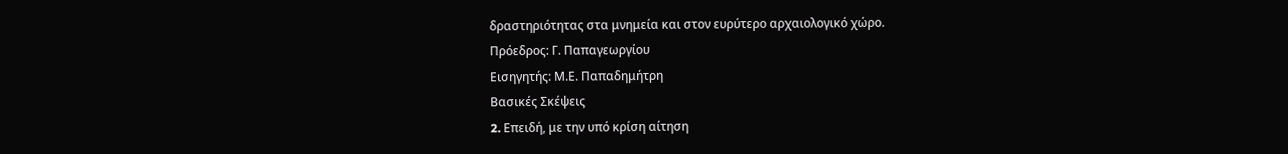δραστηριότητας στα μνημεία και στον ευρύτερο αρχαιολογικό χώρο.
Πρόεδρος: Γ. Παπαγεωργίου
Εισηγητής: Μ.Ε. Παπαδημήτρη
Βασικές Σκέψεις
2. Eπειδή, με την υπό κρίση αίτηση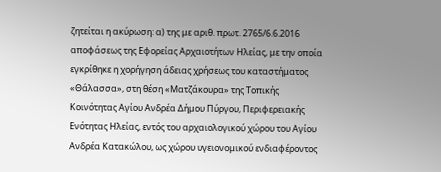ζητείται η ακύρωση: α) της με αριθ. πρωτ. 2765/6.6.2016 αποφάσεως της Εφορείας Αρχαιοτήτων Ηλείας, με την οποία εγκρίθηκε η χορήγηση άδειας χρήσεως του καταστήματος «Θάλασσα», στη θέση «Ματζάκουρα» της Τοπικής Κοινότητας Αγίου Ανδρέα Δήμου Πύργου, Περιφερειακής Ενότητας Ηλείας, εντός του αρχαιολογικού χώρου του Αγίου Ανδρέα Κατακώλου, ως χώρου υγειονομικού ενδιαφέροντος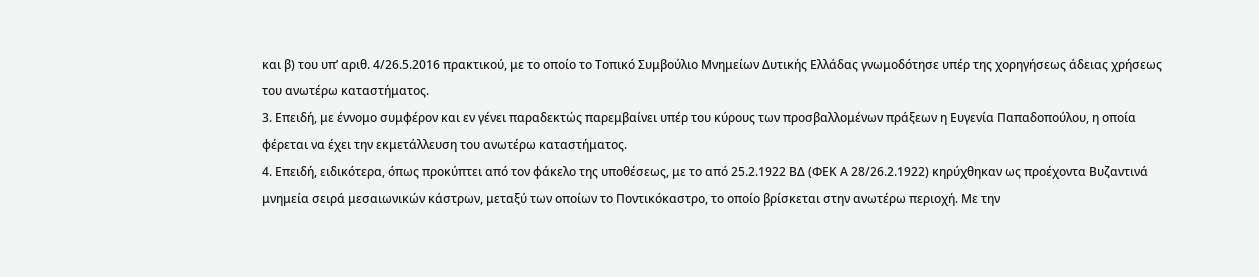και β) του υπ’ αριθ. 4/26.5.2016 πρακτικού, με το οποίο το Τοπικό Συμβούλιο Μνημείων Δυτικής Ελλάδας γνωμοδότησε υπέρ της χορηγήσεως άδειας χρήσεως του ανωτέρω καταστήματος.
3. Επειδή, με έννομο συμφέρον και εν γένει παραδεκτώς παρεμβαίνει υπέρ του κύρους των προσβαλλομένων πράξεων η Ευγενία Παπαδοπούλου, η οποία φέρεται να έχει την εκμετάλλευση του ανωτέρω καταστήματος.
4. Επειδή, ειδικότερα, όπως προκύπτει από τον φάκελο της υποθέσεως, με το από 25.2.1922 ΒΔ (ΦΕΚ Α 28/26.2.1922) κηρύχθηκαν ως προέχοντα Βυζαντινά μνημεία σειρά μεσαιωνικών κάστρων, μεταξύ των οποίων το Ποντικόκαστρο, το οποίο βρίσκεται στην ανωτέρω περιοχή. Με την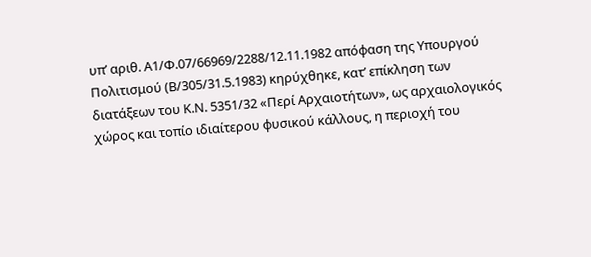υπ’ αριθ. Α1/Φ.07/66969/2288/12.11.1982 απόφαση της Υπουργού Πολιτισμού (Β/305/31.5.1983) κηρύχθηκε, κατ’ επίκληση των διατάξεων του Κ.Ν. 5351/32 «Περί Αρχαιοτήτων», ως αρχαιολογικός χώρος και τοπίο ιδιαίτερου φυσικού κάλλους, η περιοχή του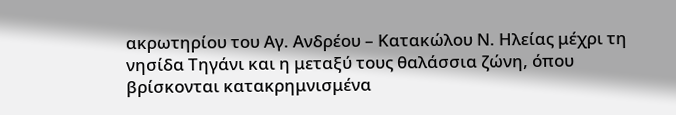ακρωτηρίου του Αγ. Ανδρέου – Κατακώλου Ν. Ηλείας μέχρι τη νησίδα Τηγάνι και η μεταξύ τους θαλάσσια ζώνη, όπου βρίσκονται κατακρημνισμένα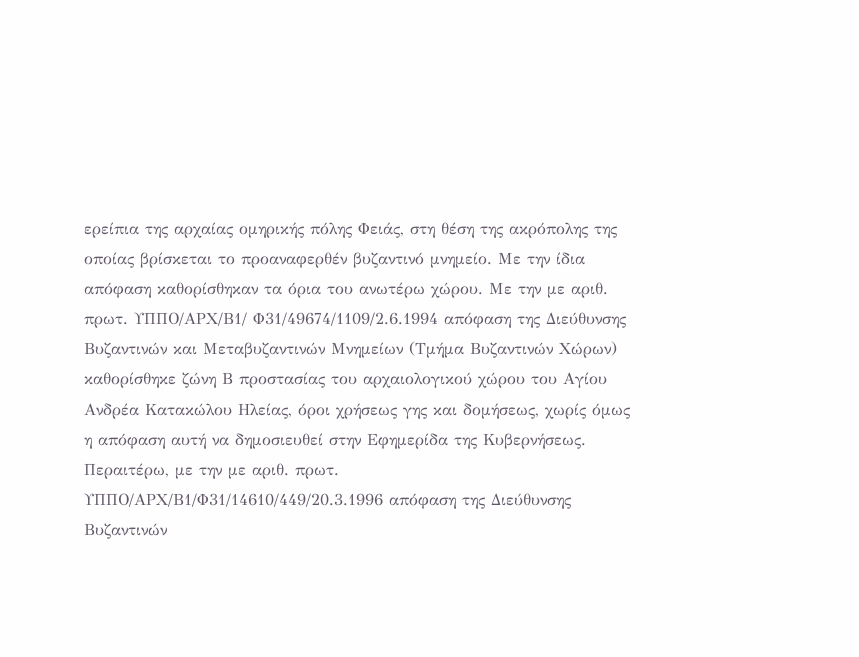ερείπια της αρχαίας ομηρικής πόλης Φειάς, στη θέση της ακρόπολης της οποίας βρίσκεται το προαναφερθέν βυζαντινό μνημείο. Με την ίδια απόφαση καθορίσθηκαν τα όρια του ανωτέρω χώρου. Με την με αριθ. πρωτ. ΥΠΠΟ/ΑΡΧ/Β1/ Φ31/49674/1109/2.6.1994 απόφαση της Διεύθυνσης Βυζαντινών και Μεταβυζαντινών Μνημείων (Τμήμα Βυζαντινών Χώρων) καθορίσθηκε ζώνη Β προστασίας του αρχαιολογικού χώρου του Αγίου Ανδρέα Κατακώλου Ηλείας, όροι χρήσεως γης και δομήσεως, χωρίς όμως η απόφαση αυτή να δημοσιευθεί στην Εφημερίδα της Κυβερνήσεως. Περαιτέρω, με την με αριθ. πρωτ. ΥΠΠΟ/ΑΡΧ/Β1/Φ31/14610/449/20.3.1996 απόφαση της Διεύθυνσης Βυζαντινών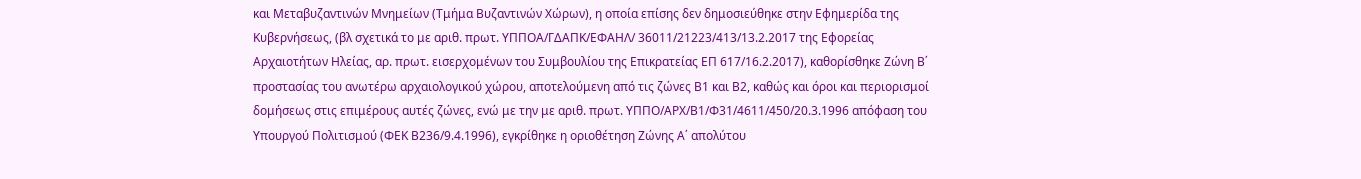και Μεταβυζαντινών Μνημείων (Τμήμα Βυζαντινών Χώρων), η οποία επίσης δεν δημοσιεύθηκε στην Εφημερίδα της Κυβερνήσεως, (βλ σχετικά το με αριθ. πρωτ. ΥΠΠΟΑ/ΓΔΑΠΚ/ΕΦΑΗΛ/ 36011/21223/413/13.2.2017 της Εφορείας Αρχαιοτήτων Ηλείας, αρ. πρωτ. εισερχομένων του Συμβουλίου της Επικρατείας ΕΠ 617/16.2.2017), καθορίσθηκε Ζώνη Β΄ προστασίας του ανωτέρω αρχαιολογικού χώρου, αποτελούμενη από τις ζώνες Β1 και Β2, καθώς και όροι και περιορισμοί δομήσεως στις επιμέρους αυτές ζώνες, ενώ με την με αριθ. πρωτ. ΥΠΠΟ/ΑΡΧ/Β1/Φ31/4611/450/20.3.1996 απόφαση του Υπουργού Πολιτισμού (ΦΕΚ Β236/9.4.1996), εγκρίθηκε η οριοθέτηση Ζώνης Α΄ απολύτου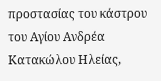προστασίας του κάστρου του Αγίου Ανδρέα Κατακώλου Ηλείας,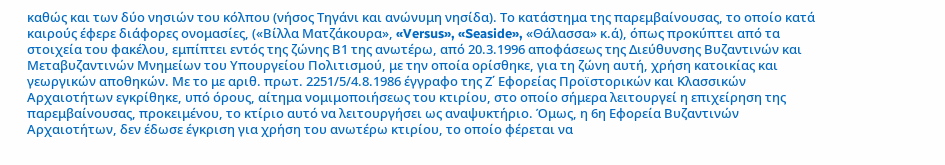καθώς και των δύο νησιών του κόλπου (νήσος Τηγάνι και ανώνυμη νησίδα). Το κατάστημα της παρεμβαίνουσας, το οποίο κατά καιρούς έφερε διάφορες ονομασίες, («Βίλλα Ματζάκουρα», «Versus», «Seaside», «Θάλασσα» κ.ά), όπως προκύπτει από τα στοιχεία του φακέλου, εμπίπτει εντός της ζώνης Β1 της ανωτέρω, από 20.3.1996 αποφάσεως της Διεύθυνσης Βυζαντινών και Μεταβυζαντινών Μνημείων του Υπουργείου Πολιτισμού, με την οποία ορίσθηκε, για τη ζώνη αυτή, χρήση κατοικίας και γεωργικών αποθηκών. Με το με αριθ. πρωτ. 2251/5/4.8.1986 έγγραφο της Ζ΄ Εφορείας Προϊστορικών και Κλασσικών Αρχαιοτήτων εγκρίθηκε, υπό όρους, αίτημα νομιμοποιήσεως του κτιρίου, στο οποίο σήμερα λειτουργεί η επιχείρηση της παρεμβαίνουσας, προκειμένου, το κτίριο αυτό να λειτουργήσει ως αναψυκτήριο. Όμως, η 6η Εφορεία Βυζαντινών Αρχαιοτήτων, δεν έδωσε έγκριση για χρήση του ανωτέρω κτιρίου, το οποίο φέρεται να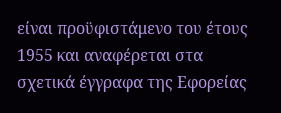είναι προϋφιστάμενο του έτους 1955 και αναφέρεται στα σχετικά έγγραφα της Εφορείας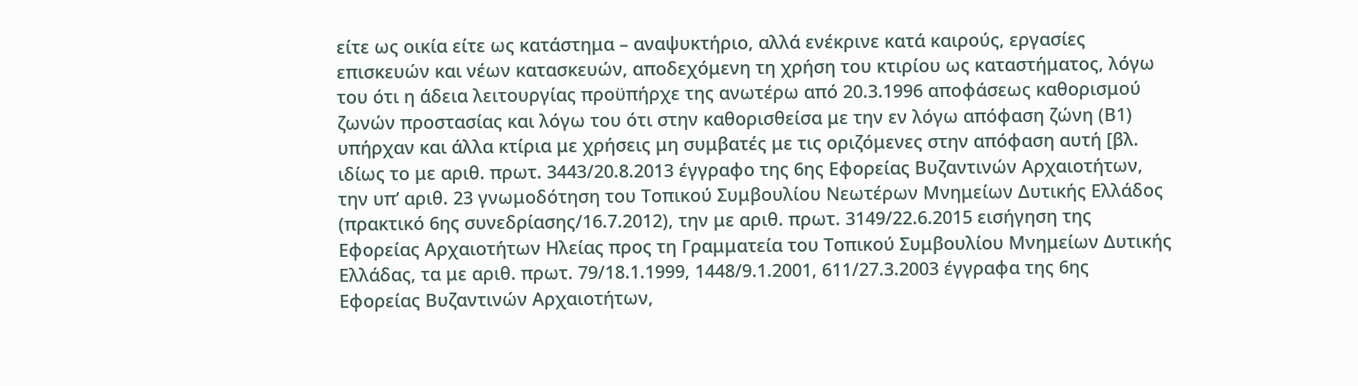είτε ως οικία είτε ως κατάστημα – αναψυκτήριο, αλλά ενέκρινε κατά καιρούς, εργασίες επισκευών και νέων κατασκευών, αποδεχόμενη τη χρήση του κτιρίου ως καταστήματος, λόγω του ότι η άδεια λειτουργίας προϋπήρχε της ανωτέρω από 20.3.1996 αποφάσεως καθορισμού ζωνών προστασίας και λόγω του ότι στην καθορισθείσα με την εν λόγω απόφαση ζώνη (Β1) υπήρχαν και άλλα κτίρια με χρήσεις μη συμβατές με τις οριζόμενες στην απόφαση αυτή [βλ. ιδίως το με αριθ. πρωτ. 3443/20.8.2013 έγγραφο της 6ης Εφορείας Βυζαντινών Αρχαιοτήτων, την υπ’ αριθ. 23 γνωμοδότηση του Τοπικού Συμβουλίου Νεωτέρων Μνημείων Δυτικής Ελλάδος (πρακτικό 6ης συνεδρίασης/16.7.2012), την με αριθ. πρωτ. 3149/22.6.2015 εισήγηση της Εφορείας Αρχαιοτήτων Ηλείας προς τη Γραμματεία του Τοπικού Συμβουλίου Μνημείων Δυτικής Ελλάδας, τα με αριθ. πρωτ. 79/18.1.1999, 1448/9.1.2001, 611/27.3.2003 έγγραφα της 6ης Εφορείας Βυζαντινών Αρχαιοτήτων,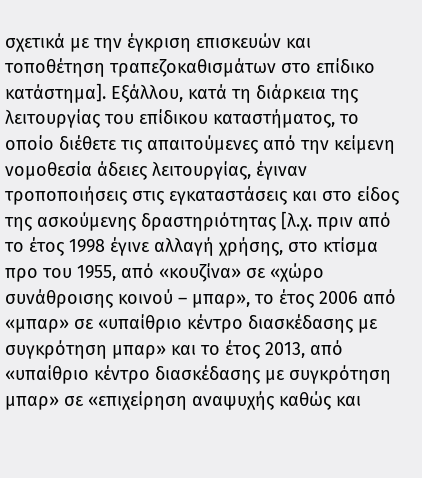σχετικά με την έγκριση επισκευών και τοποθέτηση τραπεζοκαθισμάτων στο επίδικο κατάστημα]. Εξάλλου, κατά τη διάρκεια της λειτουργίας του επίδικου καταστήματος, το οποίο διέθετε τις απαιτούμενες από την κείμενη νομοθεσία άδειες λειτουργίας, έγιναν τροποποιήσεις στις εγκαταστάσεις και στο είδος της ασκούμενης δραστηριότητας [λ.χ. πριν από το έτος 1998 έγινε αλλαγή χρήσης, στο κτίσμα προ του 1955, από «κουζίνα» σε «χώρο συνάθροισης κοινού – μπαρ», το έτος 2006 από «μπαρ» σε «υπαίθριο κέντρο διασκέδασης με συγκρότηση μπαρ» και το έτος 2013, από «υπαίθριο κέντρο διασκέδασης με συγκρότηση μπαρ» σε «επιχείρηση αναψυχής καθώς και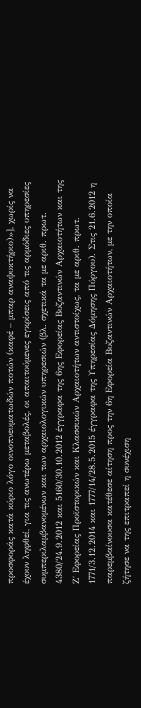προσφοράς κατά κύριο λόγο οινοπνευματωδών ποτών (καφέ – μπαρ αναψυκτήριο)»], χωρίς να έχουν ληφθεί, για τις ανωτέρω μεταβολές, οι απαιτούμενες εγκρίσεις από τις αρμόδιες υπηρεσίες συμπεριλαμβανομένων και των αρχαιολογικών υπηρεσιών (βλ. σχετικά τα με αριθ. πρωτ. 4380/24.9.2012 και 5160/30.10.2012 έγγραφα της 6ης Εφορείας Βυζαντινών Αρχαιοτήτων και της Ζ΄ Εφορείας Προϊστορικών και Κλασσικών Αρχαιοτήτων αντιστοίχως, τα με αριθ. πρωτ. 1771/3.12.2014 και 1777/14/28.5.2015 έγγραφα της Υπηρεσίας Δόμησης Πύργου). Στις 21.6.2012 η παρεμβαίνουσα κατέθεσε αίτηση προς την 6η Εφορεία Βυζαντινών Αρχαιοτήτων, με την οποία ζήτησε να της επιτραπεί η συνέχιση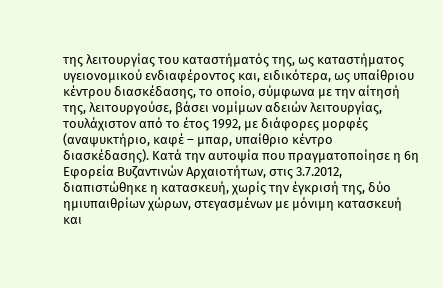της λειτουργίας του καταστήματός της, ως καταστήματος υγειονομικού ενδιαφέροντος και, ειδικότερα, ως υπαίθριου κέντρου διασκέδασης, το οποίο, σύμφωνα με την αίτησή της, λειτουργούσε, βάσει νομίμων αδειών λειτουργίας, τουλάχιστον από το έτος 1992, με διάφορες μορφές (αναψυκτήριο, καφέ – μπαρ, υπαίθριο κέντρο διασκέδασης). Κατά την αυτοψία που πραγματοποίησε η 6η Εφορεία Βυζαντινών Αρχαιοτήτων, στις 3.7.2012, διαπιστώθηκε η κατασκευή, χωρίς την έγκρισή της, δύο ημιυπαιθρίων χώρων, στεγασμένων με μόνιμη κατασκευή και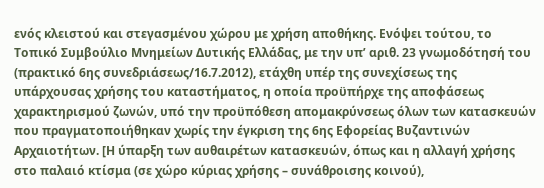ενός κλειστού και στεγασμένου χώρου με χρήση αποθήκης. Ενόψει τούτου, το Τοπικό Συμβούλιο Μνημείων Δυτικής Ελλάδας, με την υπ’ αριθ. 23 γνωμοδότησή του (πρακτικό 6ης συνεδριάσεως/16.7.2012), ετάχθη υπέρ της συνεχίσεως της υπάρχουσας χρήσης του καταστήματος, η οποία προϋπήρχε της αποφάσεως χαρακτηρισμού ζωνών, υπό την προϋπόθεση απομακρύνσεως όλων των κατασκευών που πραγματοποιήθηκαν χωρίς την έγκριση της 6ης Εφορείας Βυζαντινών Αρχαιοτήτων. [Η ύπαρξη των αυθαιρέτων κατασκευών, όπως και η αλλαγή χρήσης στο παλαιό κτίσμα (σε χώρο κύριας χρήσης – συνάθροισης κοινού),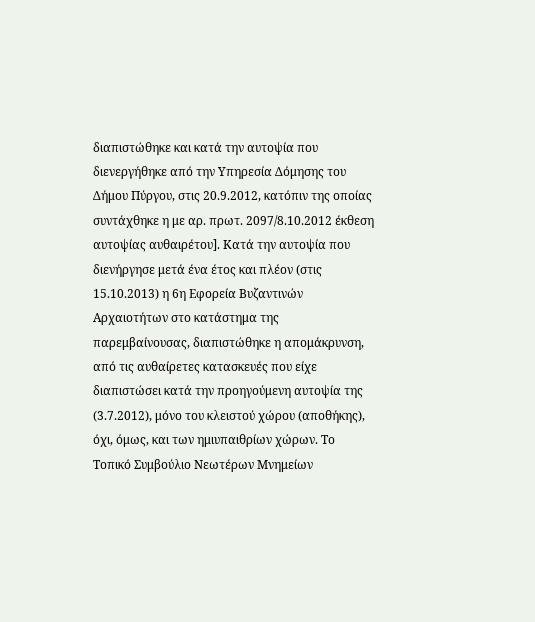διαπιστώθηκε και κατά την αυτοψία που διενεργήθηκε από την Υπηρεσία Δόμησης του Δήμου Πύργου, στις 20.9.2012, κατόπιν της οποίας συντάχθηκε η με αρ. πρωτ. 2097/8.10.2012 έκθεση αυτοψίας αυθαιρέτου]. Κατά την αυτοψία που διενήργησε μετά ένα έτος και πλέον (στις 15.10.2013) η 6η Εφορεία Βυζαντινών Αρχαιοτήτων στο κατάστημα της παρεμβαίνουσας, διαπιστώθηκε η απομάκρυνση, από τις αυθαίρετες κατασκευές που είχε διαπιστώσει κατά την προηγούμενη αυτοψία της (3.7.2012), μόνο του κλειστού χώρου (αποθήκης), όχι, όμως, και των ημιυπαιθρίων χώρων. Το Τοπικό Συμβούλιο Νεωτέρων Μνημείων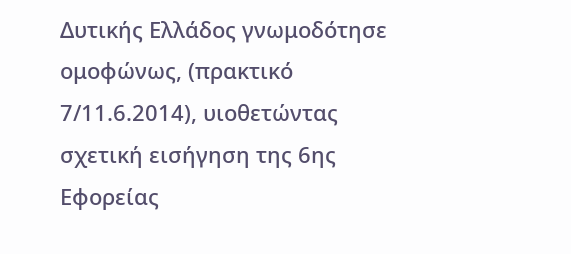Δυτικής Ελλάδος γνωμοδότησε ομοφώνως, (πρακτικό 7/11.6.2014), υιοθετώντας σχετική εισήγηση της 6ης Εφορείας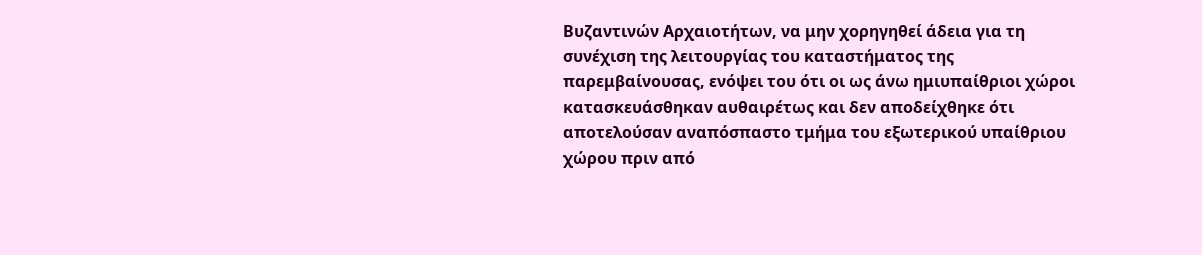Βυζαντινών Αρχαιοτήτων, να μην χορηγηθεί άδεια για τη συνέχιση της λειτουργίας του καταστήματος της παρεμβαίνουσας, ενόψει του ότι οι ως άνω ημιυπαίθριοι χώροι κατασκευάσθηκαν αυθαιρέτως και δεν αποδείχθηκε ότι αποτελούσαν αναπόσπαστο τμήμα του εξωτερικού υπαίθριου χώρου πριν από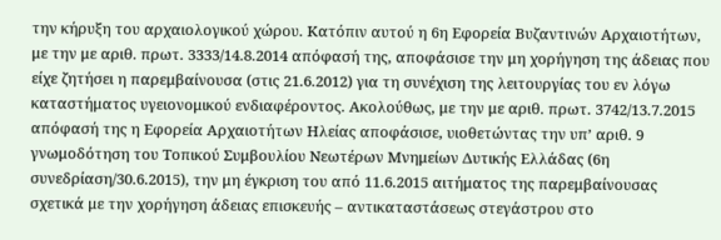την κήρυξη του αρχαιολογικού χώρου. Κατόπιν αυτού η 6η Εφορεία Βυζαντινών Αρχαιοτήτων, με την με αριθ. πρωτ. 3333/14.8.2014 απόφασή της, αποφάσισε την μη χορήγηση της άδειας που είχε ζητήσει η παρεμβαίνουσα (στις 21.6.2012) για τη συνέχιση της λειτουργίας του εν λόγω καταστήματος υγειονομικού ενδιαφέροντος. Ακολούθως, με την με αριθ. πρωτ. 3742/13.7.2015 απόφασή της η Εφορεία Αρχαιοτήτων Ηλείας αποφάσισε, υιοθετώντας την υπ’ αριθ. 9 γνωμοδότηση του Τοπικού Συμβουλίου Νεωτέρων Μνημείων Δυτικής Ελλάδας (6η συνεδρίαση/30.6.2015), την μη έγκριση του από 11.6.2015 αιτήματος της παρεμβαίνουσας σχετικά με την χορήγηση άδειας επισκευής – αντικαταστάσεως στεγάστρου στο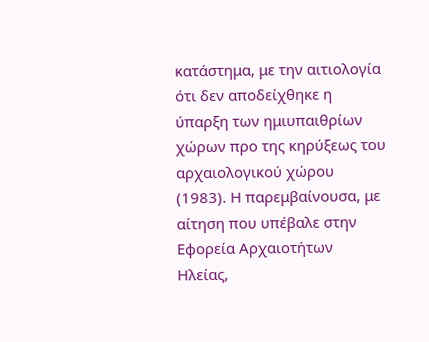κατάστημα, με την αιτιολογία ότι δεν αποδείχθηκε η ύπαρξη των ημιυπαιθρίων χώρων προ της κηρύξεως του αρχαιολογικού χώρου (1983). Η παρεμβαίνουσα, με αίτηση που υπέβαλε στην Εφορεία Αρχαιοτήτων Ηλείας,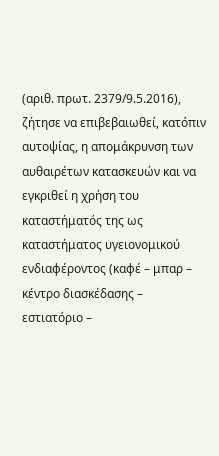(αριθ. πρωτ. 2379/9.5.2016), ζήτησε να επιβεβαιωθεί, κατόπιν αυτοψίας, η απομάκρυνση των αυθαιρέτων κατασκευών και να εγκριθεί η χρήση του καταστήματός της ως καταστήματος υγειονομικού ενδιαφέροντος (καφέ – μπαρ – κέντρο διασκέδασης – εστιατόριο –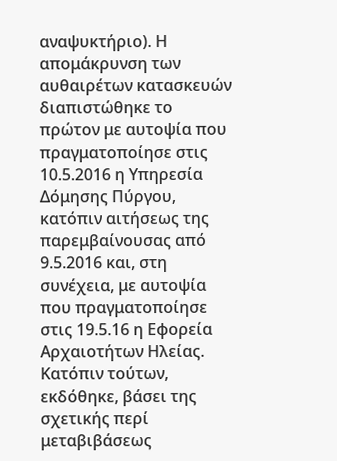αναψυκτήριο). Η απομάκρυνση των αυθαιρέτων κατασκευών διαπιστώθηκε το πρώτον με αυτοψία που πραγματοποίησε στις 10.5.2016 η Υπηρεσία Δόμησης Πύργου, κατόπιν αιτήσεως της παρεμβαίνουσας από 9.5.2016 και, στη συνέχεια, με αυτοψία που πραγματοποίησε στις 19.5.16 η Εφορεία Αρχαιοτήτων Ηλείας. Κατόπιν τούτων, εκδόθηκε, βάσει της σχετικής περί μεταβιβάσεως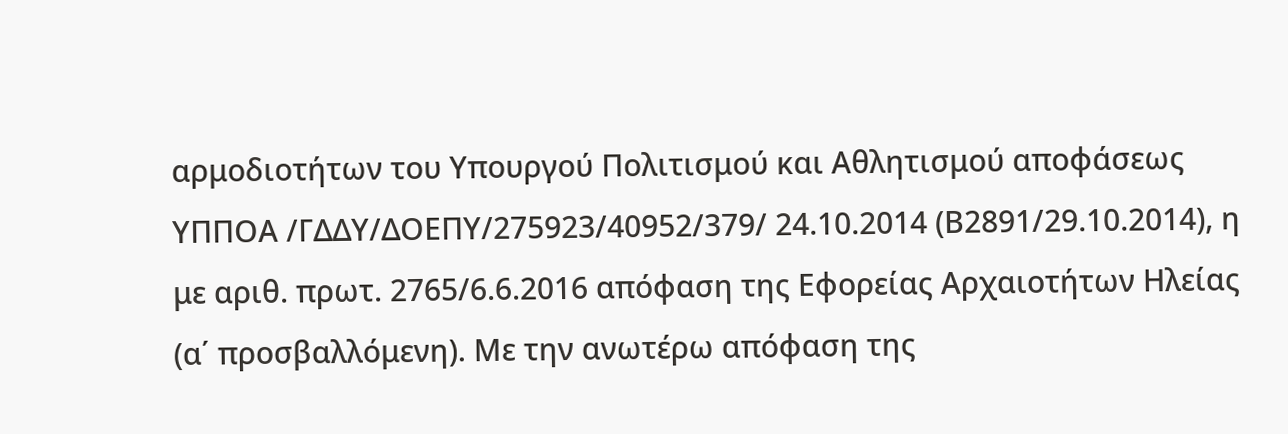αρμοδιοτήτων του Υπουργού Πολιτισμού και Αθλητισμού αποφάσεως ΥΠΠΟΑ /ΓΔΔΥ/ΔΟΕΠΥ/275923/40952/379/ 24.10.2014 (Β2891/29.10.2014), η με αριθ. πρωτ. 2765/6.6.2016 απόφαση της Εφορείας Αρχαιοτήτων Ηλείας (α΄ προσβαλλόμενη). Με την ανωτέρω απόφαση της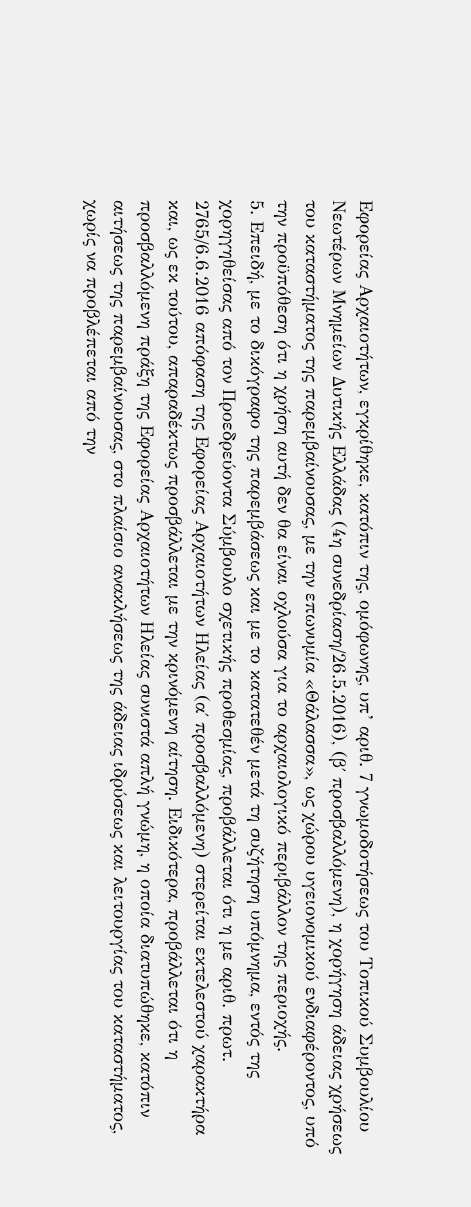Εφορείας Αρχαιοτήτων, εγκρίθηκε, κατόπιν της, ομόφωνης, υπ’ αριθ. 7 γνωμοδοτήσεως του Τοπικού Συμβουλίου Νεωτέρων Μνημείων Δυτικής Ελλάδας (4η συνεδρίαση/26.5.2016), (β΄ προσβαλλόμενη), η χορήγηση άδειας χρήσεως του καταστήματος της παρεμβαίνουσας, με την επωνυμία «Θάλασσα», ως χώρου υγειονομικού ενδιαφέροντος, υπό την προϋπόθεση ότι η χρήση αυτή δεν θα είναι οχλούσα για το αρχαιολογικό περιβάλλον της περιοχής.
5. Επειδή, με το δικόγραφο της παρεμβάσεως και με το κατατεθέν μετά τη συζήτηση υπόμνημα, εντός της χορηγηθείσας από τον Προεδρεύοντα Σύμβουλο σχετικής προθεσμίας, προβάλλεται ότι η με αριθ. πρωτ. 2765/6.6.2016 απόφαση της Εφορείας Αρχαιοτήτων Ηλείας (α΄ προσβαλλόμενη) στερείται εκτελεστού χαρακτήρα και, ως εκ τούτου, απαραδέκτως προσβάλλεται με την κρινόμενη αίτηση. Ειδικότερα, προβάλλεται ότι η προσβαλλόμενη πράξη της Εφορείας Αρχαιοτήτων Ηλείας συνιστά απλή γνώμη, η οποία διατυπώθηκε, κατόπιν αιτήσεως της παρεμβαίνουσας, στο πλαίσιο ανακλήσεως της άδειας ιδρύσεως και λειτουργίας του καταστήματος, χωρίς να προβλέπεται από την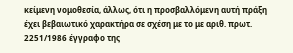κείμενη νομοθεσία, άλλως, ότι η προσβαλλόμενη αυτή πράξη έχει βεβαιωτικό χαρακτήρα σε σχέση με το με αριθ. πρωτ. 2251/1986 έγγραφο της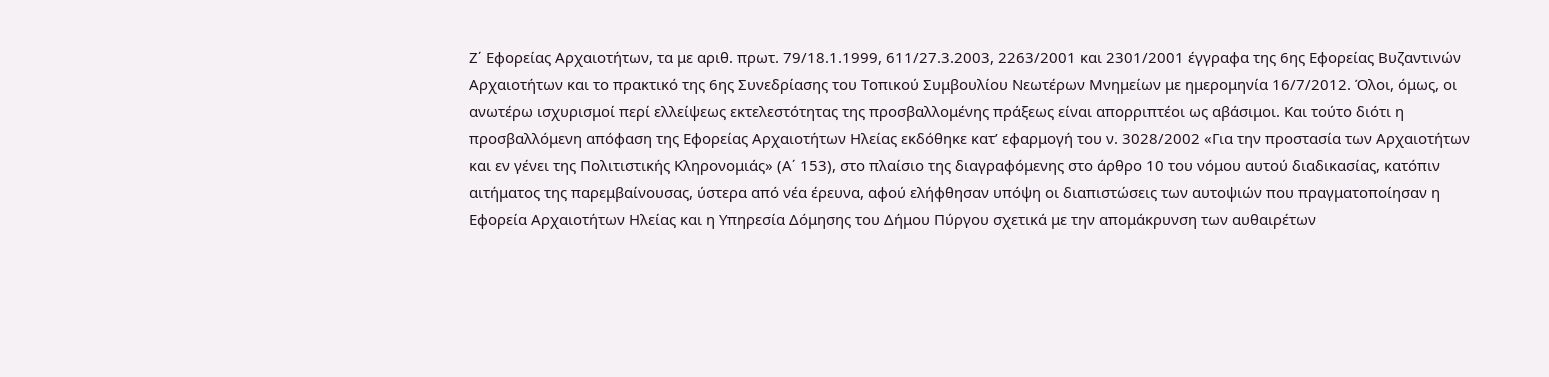Ζ΄ Εφορείας Αρχαιοτήτων, τα με αριθ. πρωτ. 79/18.1.1999, 611/27.3.2003, 2263/2001 και 2301/2001 έγγραφα της 6ης Εφορείας Βυζαντινών Αρχαιοτήτων και το πρακτικό της 6ης Συνεδρίασης του Τοπικού Συμβουλίου Νεωτέρων Μνημείων με ημερομηνία 16/7/2012. Όλοι, όμως, οι ανωτέρω ισχυρισμοί περί ελλείψεως εκτελεστότητας της προσβαλλομένης πράξεως είναι απορριπτέοι ως αβάσιμοι. Και τούτο διότι η προσβαλλόμενη απόφαση της Εφορείας Αρχαιοτήτων Ηλείας εκδόθηκε κατ’ εφαρμογή του ν. 3028/2002 «Για την προστασία των Αρχαιοτήτων και εν γένει της Πολιτιστικής Κληρονομιάς» (Α΄ 153), στο πλαίσιο της διαγραφόμενης στο άρθρο 10 του νόμου αυτού διαδικασίας, κατόπιν αιτήματος της παρεμβαίνουσας, ύστερα από νέα έρευνα, αφού ελήφθησαν υπόψη οι διαπιστώσεις των αυτοψιών που πραγματοποίησαν η Εφορεία Αρχαιοτήτων Ηλείας και η Υπηρεσία Δόμησης του Δήμου Πύργου σχετικά με την απομάκρυνση των αυθαιρέτων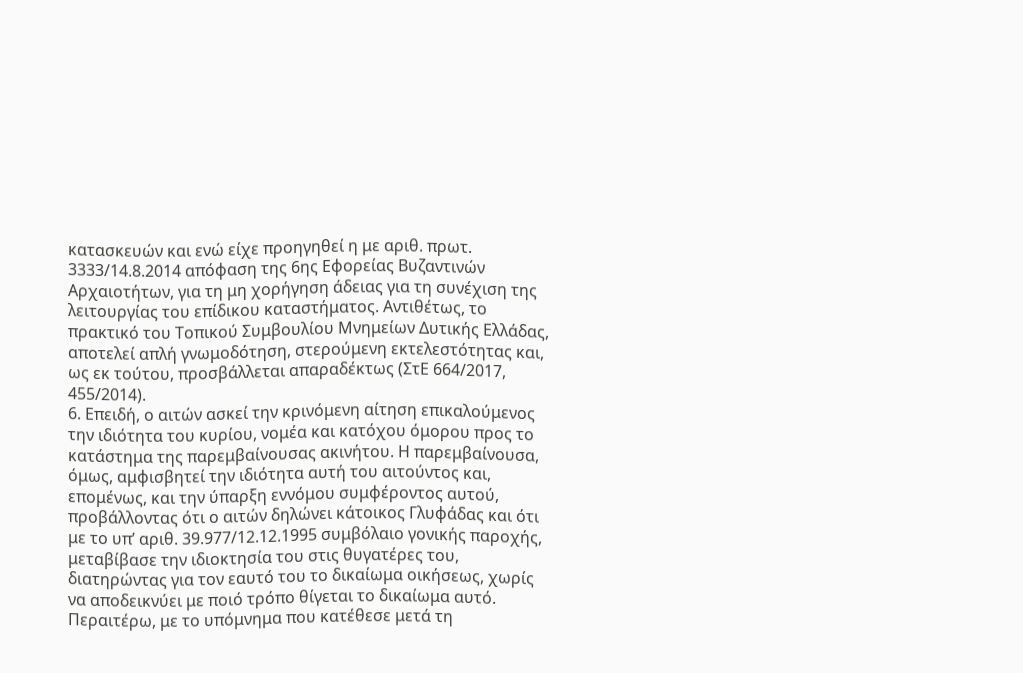κατασκευών και ενώ είχε προηγηθεί η με αριθ. πρωτ. 3333/14.8.2014 απόφαση της 6ης Εφορείας Βυζαντινών Αρχαιοτήτων, για τη μη χορήγηση άδειας για τη συνέχιση της λειτουργίας του επίδικου καταστήματος. Αντιθέτως, το πρακτικό του Τοπικού Συμβουλίου Μνημείων Δυτικής Ελλάδας, αποτελεί απλή γνωμοδότηση, στερούμενη εκτελεστότητας και, ως εκ τούτου, προσβάλλεται απαραδέκτως (ΣτΕ 664/2017, 455/2014).
6. Επειδή, ο αιτών ασκεί την κρινόμενη αίτηση επικαλούμενος την ιδιότητα του κυρίου, νομέα και κατόχου όμορου προς το κατάστημα της παρεμβαίνουσας ακινήτου. Η παρεμβαίνουσα, όμως, αμφισβητεί την ιδιότητα αυτή του αιτούντος και, επομένως, και την ύπαρξη εννόμου συμφέροντος αυτού, προβάλλοντας ότι ο αιτών δηλώνει κάτοικος Γλυφάδας και ότι με το υπ’ αριθ. 39.977/12.12.1995 συμβόλαιο γονικής παροχής, μεταβίβασε την ιδιοκτησία του στις θυγατέρες του, διατηρώντας για τον εαυτό του το δικαίωμα οικήσεως, χωρίς να αποδεικνύει με ποιό τρόπο θίγεται το δικαίωμα αυτό. Περαιτέρω, με το υπόμνημα που κατέθεσε μετά τη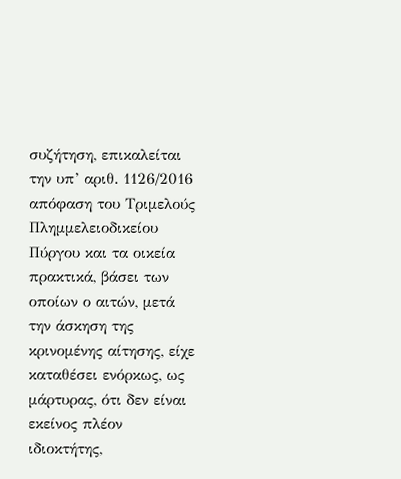συζήτηση, επικαλείται την υπ’ αριθ. 1126/2016 απόφαση του Τριμελούς Πλημμελειοδικείου Πύργου και τα οικεία πρακτικά, βάσει των οποίων ο αιτών, μετά την άσκηση της κρινομένης αίτησης, είχε καταθέσει ενόρκως, ως μάρτυρας, ότι δεν είναι εκείνος πλέον ιδιοκτήτης,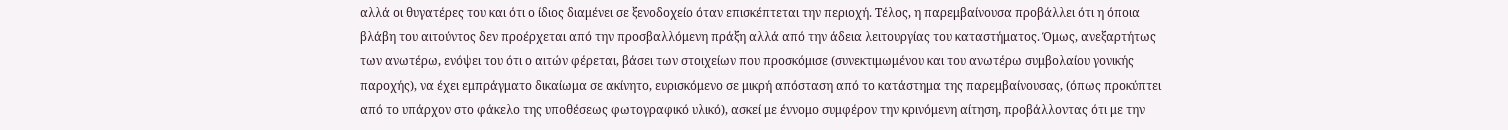αλλά οι θυγατέρες του και ότι ο ίδιος διαμένει σε ξενοδοχείο όταν επισκέπτεται την περιοχή. Τέλος, η παρεμβαίνουσα προβάλλει ότι η όποια βλάβη του αιτούντος δεν προέρχεται από την προσβαλλόμενη πράξη αλλά από την άδεια λειτουργίας του καταστήματος. Όμως, ανεξαρτήτως των ανωτέρω, ενόψει του ότι ο αιτών φέρεται, βάσει των στοιχείων που προσκόμισε (συνεκτιμωμένου και του ανωτέρω συμβολαίου γονικής παροχής), να έχει εμπράγματο δικαίωμα σε ακίνητο, ευρισκόμενο σε μικρή απόσταση από το κατάστημα της παρεμβαίνουσας, (όπως προκύπτει από το υπάρχον στο φάκελο της υποθέσεως φωτογραφικό υλικό), ασκεί με έννομο συμφέρον την κρινόμενη αίτηση, προβάλλοντας ότι με την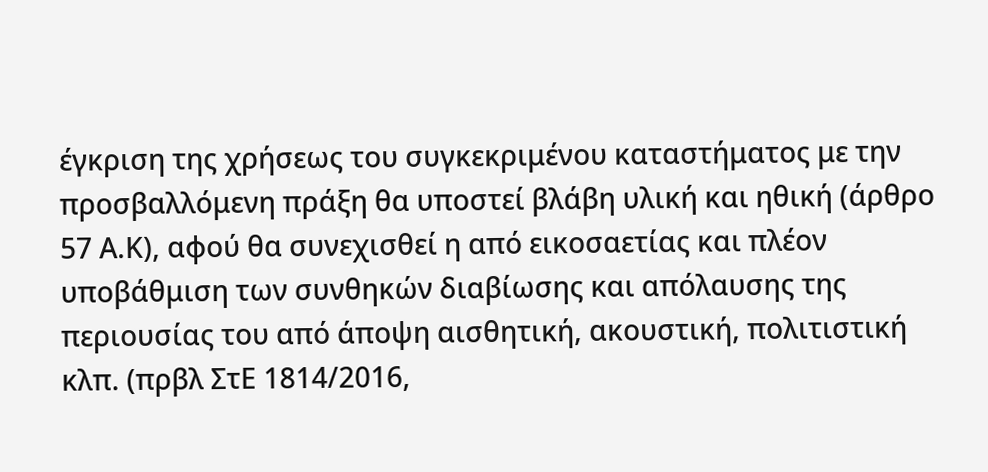έγκριση της χρήσεως του συγκεκριμένου καταστήματος με την προσβαλλόμενη πράξη θα υποστεί βλάβη υλική και ηθική (άρθρο 57 Α.Κ), αφού θα συνεχισθεί η από εικοσαετίας και πλέον υποβάθμιση των συνθηκών διαβίωσης και απόλαυσης της περιουσίας του από άποψη αισθητική, ακουστική, πολιτιστική κλπ. (πρβλ ΣτΕ 1814/2016,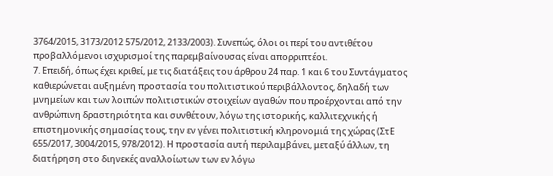3764/2015, 3173/2012 575/2012, 2133/2003). Συνεπώς, όλοι οι περί του αντιθέτου προβαλλόμενοι ισχυρισμοί της παρεμβαίνουσας είναι απορριπτέοι.
7. Επειδή, όπως έχει κριθεί, με τις διατάξεις του άρθρου 24 παρ. 1 και 6 του Συντάγματος καθιερώνεται αυξημένη προστασία του πολιτιστικού περιβάλλοντος, δηλαδή των μνημείων και των λοιπών πολιτιστικών στοιχείων αγαθών που προέρχονται από την ανθρώπινη δραστηριότητα και συνθέτουν, λόγω της ιστορικής, καλλιτεχνικής ή επιστημονικής σημασίας τους, την εν γένει πολιτιστική κληρονομιά της χώρας (ΣτΕ 655/2017, 3004/2015, 978/2012). Η προστασία αυτή περιλαμβάνει, μεταξύ άλλων, τη διατήρηση στο διηνεκές αναλλοίωτων των εν λόγω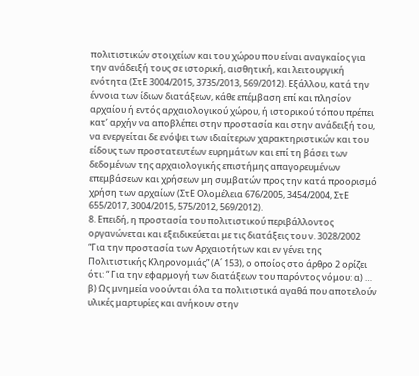πολιτιστικών στοιχείων και του χώρου που είναι αναγκαίος για την ανάδειξή τους σε ιστορική, αισθητική, και λειτουργική ενότητα (ΣτΕ 3004/2015, 3735/2013, 569/2012). Εξάλλου, κατά την έννοια των ίδιων διατάξεων, κάθε επέμβαση επί και πλησίον αρχαίου ή εντός αρχαιολογικού χώρου, ή ιστορικού τόπου πρέπει κατ’ αρχήν να αποβλέπει στην προστασία και στην ανάδειξή του, να ενεργείται δε ενόψει των ιδιαίτερων χαρακτηριστικών και του είδους των προστατευτέων ευρημάτων και επί τη βάσει των δεδομένων της αρχαιολογικής επιστήμης απαγορευμένων επεμβάσεων και χρήσεων μη συμβατών προς την κατά προορισμό χρήση των αρχαίων (ΣτΕ Ολομέλεια 676/2005, 3454/2004, ΣτΕ 655/2017, 3004/2015, 575/2012, 569/2012).
8. Επειδή, η προστασία του πολιτιστικού περιβάλλοντος οργανώνεται και εξειδικεύεται με τις διατάξεις του ν. 3028/2002 “Για την προστασία των Αρχαιοτήτων και εν γένει της Πολιτιστικής Κληρονομιάς” (Α΄ 153), ο οποίος στο άρθρο 2 ορίζει ότι: “ Για την εφαρμογή των διατάξεων του παρόντος νόμου: α) … β) Ως μνημεία νοούνται όλα τα πολιτιστικά αγαθά που αποτελούν υλικές μαρτυρίες και ανήκουν στην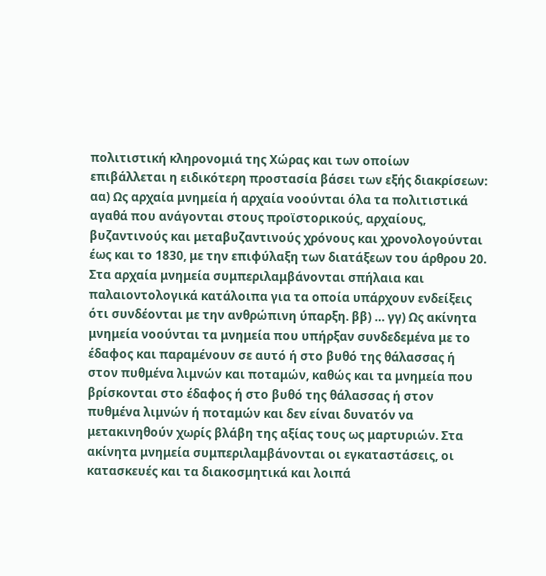πολιτιστική κληρονομιά της Χώρας και των οποίων επιβάλλεται η ειδικότερη προστασία βάσει των εξής διακρίσεων: αα) Ως αρχαία μνημεία ή αρχαία νοούνται όλα τα πολιτιστικά αγαθά που ανάγονται στους προϊστορικούς, αρχαίους, βυζαντινούς και μεταβυζαντινούς χρόνους και χρονολογούνται έως και το 1830, με την επιφύλαξη των διατάξεων του άρθρου 20. Στα αρχαία μνημεία συμπεριλαμβάνονται σπήλαια και παλαιοντολογικά κατάλοιπα για τα οποία υπάρχουν ενδείξεις ότι συνδέονται με την ανθρώπινη ύπαρξη. ββ) … γγ) Ως ακίνητα μνημεία νοούνται τα μνημεία που υπήρξαν συνδεδεμένα με το έδαφος και παραμένουν σε αυτό ή στο βυθό της θάλασσας ή στον πυθμένα λιμνών και ποταμών, καθώς και τα μνημεία που βρίσκονται στο έδαφος ή στο βυθό της θάλασσας ή στον πυθμένα λιμνών ή ποταμών και δεν είναι δυνατόν να μετακινηθούν χωρίς βλάβη της αξίας τους ως μαρτυριών. Στα ακίνητα μνημεία συμπεριλαμβάνονται οι εγκαταστάσεις, οι κατασκευές και τα διακοσμητικά και λοιπά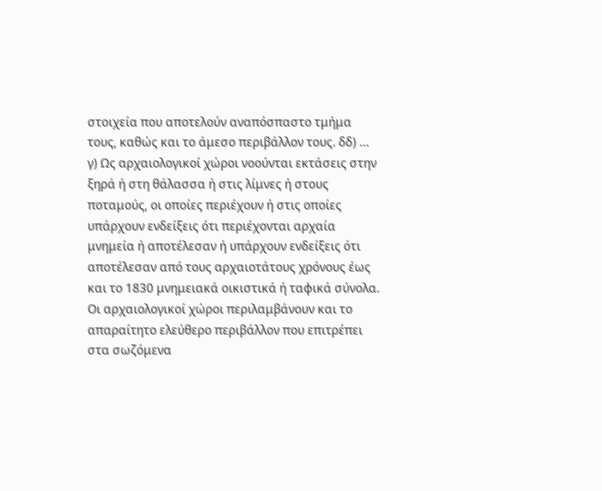στοιχεία που αποτελούν αναπόσπαστο τμήμα τους, καθώς και το άμεσο περιβάλλον τους. δδ) … γ) Ως αρχαιολογικοί χώροι νοούνται εκτάσεις στην ξηρά ή στη θάλασσα ή στις λίμνες ή στους ποταμούς, οι οποίες περιέχουν ή στις οποίες υπάρχουν ενδείξεις ότι περιέχονται αρχαία μνημεία ή αποτέλεσαν ή υπάρχουν ενδείξεις ότι αποτέλεσαν από τους αρχαιοτάτους χρόνους έως και το 1830 μνημειακά οικιστικά ή ταφικά σύνολα. Οι αρχαιολογικοί χώροι περιλαμβάνουν και το απαραίτητο ελεύθερο περιβάλλον που επιτρέπει στα σωζόμενα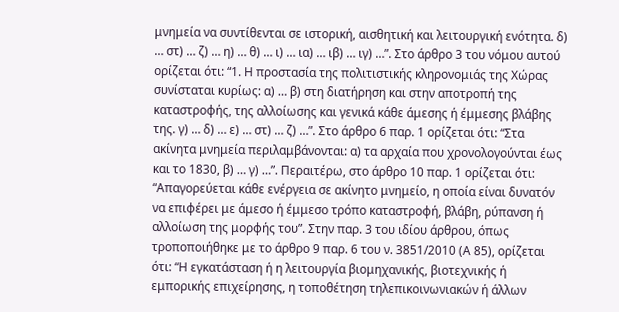μνημεία να συντίθενται σε ιστορική, αισθητική και λειτουργική ενότητα. δ) … στ) … ζ) … η) … θ) … ι) … ια) … ιβ) … ιγ) …”. Στο άρθρο 3 του νόμου αυτού ορίζεται ότι: “1. Η προστασία της πολιτιστικής κληρονομιάς της Χώρας συνίσταται κυρίως: α) … β) στη διατήρηση και στην αποτροπή της καταστροφής, της αλλοίωσης και γενικά κάθε άμεσης ή έμμεσης βλάβης της. γ) … δ) … ε) … στ) … ζ) …”. Στο άρθρο 6 παρ. 1 ορίζεται ότι: “Στα ακίνητα μνημεία περιλαμβάνονται: α) τα αρχαία που χρονολογούνται έως και το 1830, β) … γ) …”. Περαιτέρω, στο άρθρο 10 παρ. 1 ορίζεται ότι: “Απαγορεύεται κάθε ενέργεια σε ακίνητο μνημείο, η οποία είναι δυνατόν να επιφέρει με άμεσο ή έμμεσο τρόπο καταστροφή, βλάβη, ρύπανση ή αλλοίωση της μορφής του”. Στην παρ. 3 του ιδίου άρθρου, όπως τροποποιήθηκε με το άρθρο 9 παρ. 6 του ν. 3851/2010 (Α 85), ορίζεται ότι: “Η εγκατάσταση ή η λειτουργία βιομηχανικής, βιοτεχνικής ή εμπορικής επιχείρησης, η τοποθέτηση τηλεπικοινωνιακών ή άλλων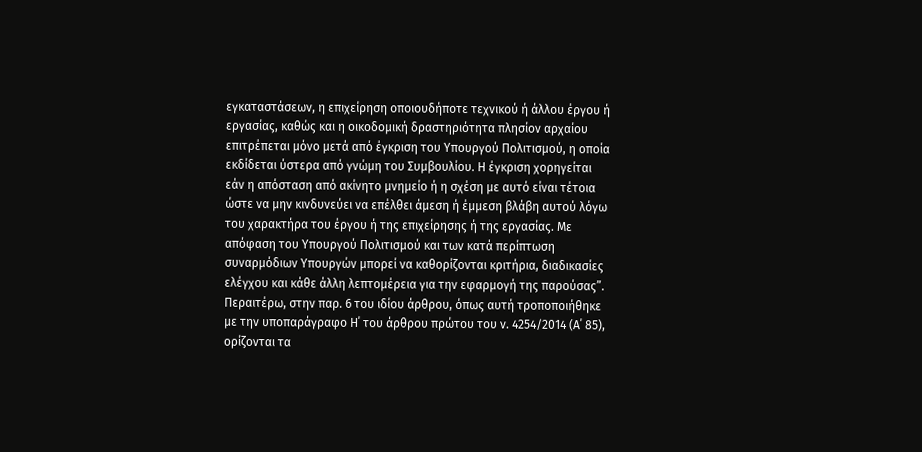εγκαταστάσεων, η επιχείρηση οποιουδήποτε τεχνικού ή άλλου έργου ή εργασίας, καθώς και η οικοδομική δραστηριότητα πλησίον αρχαίου επιτρέπεται μόνο μετά από έγκριση του Υπουργού Πολιτισμού, η οποία εκδίδεται ύστερα από γνώμη του Συμβουλίου. Η έγκριση χορηγείται εάν η απόσταση από ακίνητο μνημείο ή η σχέση με αυτό είναι τέτοια ώστε να μην κινδυνεύει να επέλθει άμεση ή έμμεση βλάβη αυτού λόγω του χαρακτήρα του έργου ή της επιχείρησης ή της εργασίας. Με απόφαση του Υπουργού Πολιτισμού και των κατά περίπτωση συναρμόδιων Υπουργών μπορεί να καθορίζονται κριτήρια, διαδικασίες ελέγχου και κάθε άλλη λεπτομέρεια για την εφαρμογή της παρούσας”. Περαιτέρω, στην παρ. 6 του ιδίου άρθρου, όπως αυτή τροποποιήθηκε με την υποπαράγραφο Η΄ του άρθρου πρώτου του ν. 4254/2014 (Α΄ 85), ορίζονται τα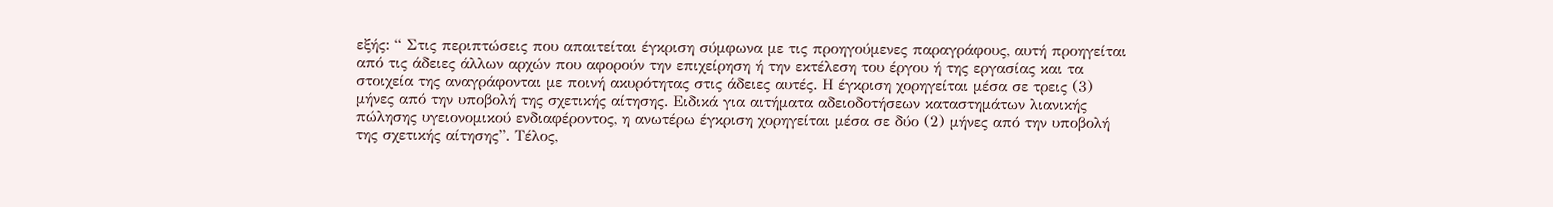εξής: “ Στις περιπτώσεις που απαιτείται έγκριση σύμφωνα με τις προηγούμενες παραγράφους, αυτή προηγείται από τις άδειες άλλων αρχών που αφορούν την επιχείρηση ή την εκτέλεση του έργου ή της εργασίας και τα στοιχεία της αναγράφονται με ποινή ακυρότητας στις άδειες αυτές. Η έγκριση χορηγείται μέσα σε τρεις (3) μήνες από την υποβολή της σχετικής αίτησης. Ειδικά για αιτήματα αδειοδοτήσεων καταστημάτων λιανικής πώλησης υγειονομικού ενδιαφέροντος, η ανωτέρω έγκριση χορηγείται μέσα σε δύο (2) μήνες από την υποβολή της σχετικής αίτησης”. Τέλος,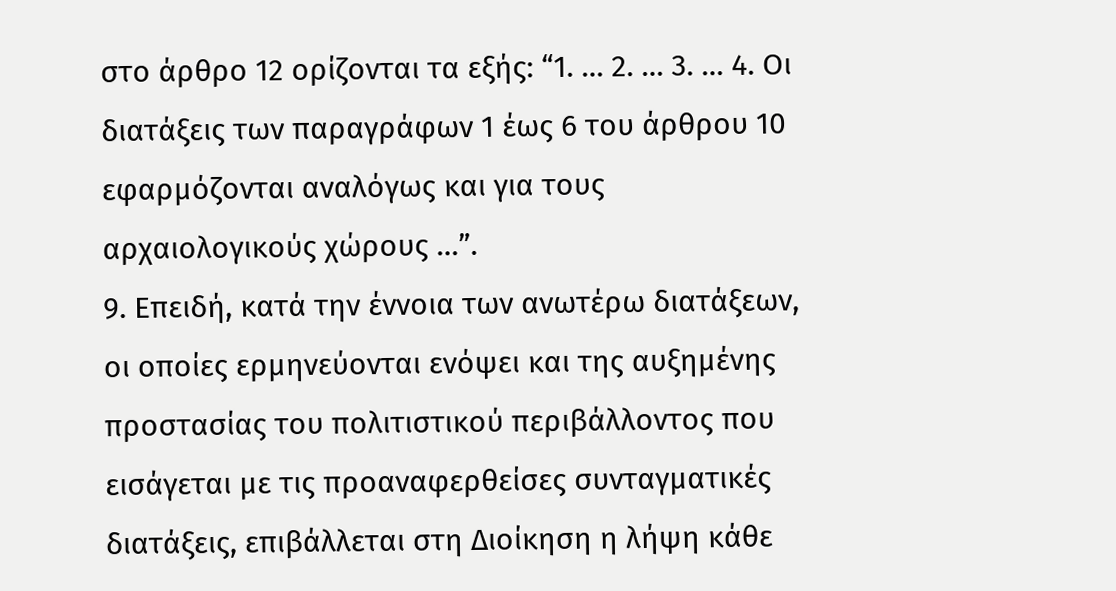στο άρθρο 12 ορίζονται τα εξής: “1. … 2. … 3. … 4. Οι διατάξεις των παραγράφων 1 έως 6 του άρθρου 10 εφαρμόζονται αναλόγως και για τους αρχαιολογικούς χώρους …”.
9. Επειδή, κατά την έννοια των ανωτέρω διατάξεων, οι οποίες ερμηνεύονται ενόψει και της αυξημένης προστασίας του πολιτιστικού περιβάλλοντος που εισάγεται με τις προαναφερθείσες συνταγματικές διατάξεις, επιβάλλεται στη Διοίκηση η λήψη κάθε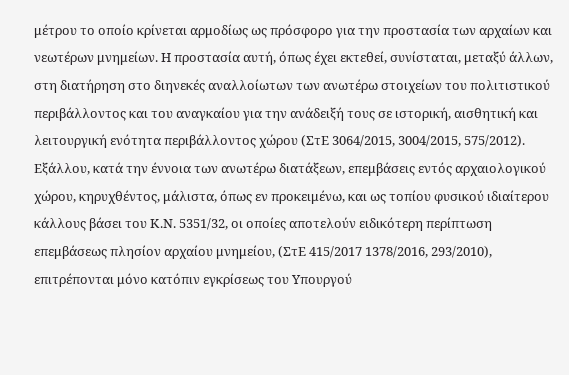μέτρου το οποίο κρίνεται αρμοδίως ως πρόσφορο για την προστασία των αρχαίων και νεωτέρων μνημείων. Η προστασία αυτή, όπως έχει εκτεθεί, συνίσταται, μεταξύ άλλων, στη διατήρηση στο διηνεκές αναλλοίωτων των ανωτέρω στοιχείων του πολιτιστικού περιβάλλοντος και του αναγκαίου για την ανάδειξή τους σε ιστορική, αισθητική και λειτουργική ενότητα περιβάλλοντος χώρου (ΣτΕ 3064/2015, 3004/2015, 575/2012). Εξάλλου, κατά την έννοια των ανωτέρω διατάξεων, επεμβάσεις εντός αρχαιολογικού χώρου, κηρυχθέντος, μάλιστα, όπως εν προκειμένω, και ως τοπίου φυσικού ιδιαίτερου κάλλους βάσει του Κ.Ν. 5351/32, οι οποίες αποτελούν ειδικότερη περίπτωση επεμβάσεως πλησίον αρχαίου μνημείου, (ΣτΕ 415/2017 1378/2016, 293/2010), επιτρέπονται μόνο κατόπιν εγκρίσεως του Υπουργού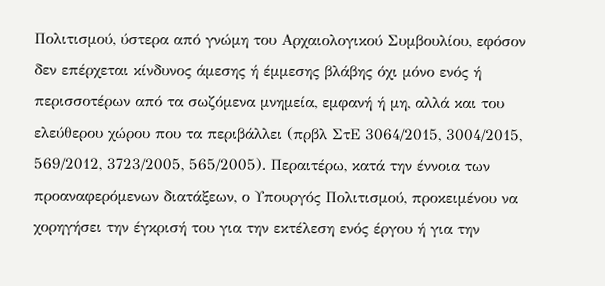Πολιτισμού, ύστερα από γνώμη του Αρχαιολογικού Συμβουλίου, εφόσον δεν επέρχεται κίνδυνος άμεσης ή έμμεσης βλάβης όχι μόνο ενός ή περισσοτέρων από τα σωζόμενα μνημεία, εμφανή ή μη, αλλά και του ελεύθερου χώρου που τα περιβάλλει (πρβλ ΣτΕ 3064/2015, 3004/2015, 569/2012, 3723/2005, 565/2005). Περαιτέρω, κατά την έννοια των προαναφερόμενων διατάξεων, ο Υπουργός Πολιτισμού, προκειμένου να χορηγήσει την έγκρισή του για την εκτέλεση ενός έργου ή για την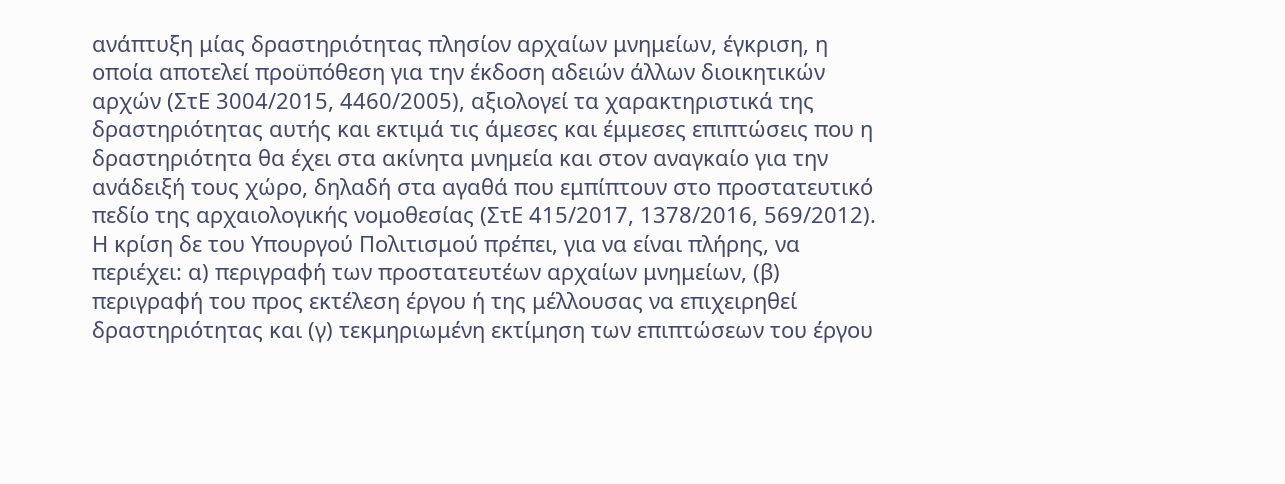ανάπτυξη μίας δραστηριότητας πλησίον αρχαίων μνημείων, έγκριση, η οποία αποτελεί προϋπόθεση για την έκδοση αδειών άλλων διοικητικών αρχών (ΣτΕ 3004/2015, 4460/2005), αξιολογεί τα χαρακτηριστικά της δραστηριότητας αυτής και εκτιμά τις άμεσες και έμμεσες επιπτώσεις που η δραστηριότητα θα έχει στα ακίνητα μνημεία και στον αναγκαίο για την ανάδειξή τους χώρο, δηλαδή στα αγαθά που εμπίπτουν στο προστατευτικό πεδίο της αρχαιολογικής νομοθεσίας (ΣτΕ 415/2017, 1378/2016, 569/2012). Η κρίση δε του Υπουργού Πολιτισμού πρέπει, για να είναι πλήρης, να περιέχει: α) περιγραφή των προστατευτέων αρχαίων μνημείων, (β) περιγραφή του προς εκτέλεση έργου ή της μέλλουσας να επιχειρηθεί δραστηριότητας και (γ) τεκμηριωμένη εκτίμηση των επιπτώσεων του έργου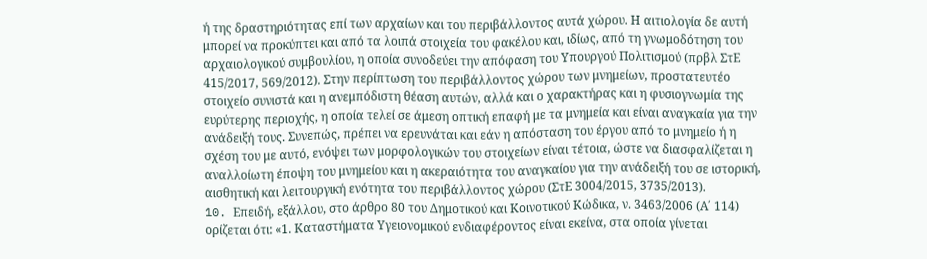ή της δραστηριότητας επί των αρχαίων και του περιβάλλοντος αυτά χώρου. Η αιτιολογία δε αυτή μπορεί να προκύπτει και από τα λοιπά στοιχεία του φακέλου και, ιδίως, από τη γνωμοδότηση του αρχαιολογικού συμβουλίου, η οποία συνοδεύει την απόφαση του Υπουργού Πολιτισμού (πρβλ ΣτΕ 415/2017, 569/2012). Στην περίπτωση του περιβάλλοντος χώρου των μνημείων, προστατευτέο στοιχείο συνιστά και η ανεμπόδιστη θέαση αυτών, αλλά και ο χαρακτήρας και η φυσιογνωμία της ευρύτερης περιοχής, η οποία τελεί σε άμεση οπτική επαφή με τα μνημεία και είναι αναγκαία για την ανάδειξή τους. Συνεπώς, πρέπει να ερευνάται και εάν η απόσταση του έργου από το μνημείο ή η σχέση του με αυτό, ενόψει των μορφολογικών του στοιχείων είναι τέτοια, ώστε να διασφαλίζεται η αναλλοίωτη έποψη του μνημείου και η ακεραιότητα του αναγκαίου για την ανάδειξή του σε ιστορική, αισθητική και λειτουργική ενότητα του περιβάλλοντος χώρου (ΣτΕ 3004/2015, 3735/2013).
10. Eπειδή, εξάλλου, στο άρθρο 80 του Δημοτικού και Κοινοτικού Κώδικα, ν. 3463/2006 (Α΄ 114) ορίζεται ότι: «1. Καταστήματα Υγειονομικού ενδιαφέροντος είναι εκείνα, στα οποία γίνεται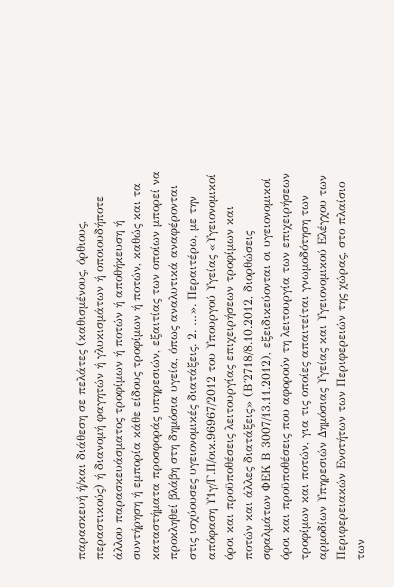παρασκευή ή/και διάθεση σε πελάτες (καθισμένους, όρθιους, περαστικούς) ή διανομή φαγητών ή γλυκισμάτων ή οποιουδήποτε άλλου παρασκευάσματος τροφίμων ή ποτών ή αποθήκευση ή συντήρηση ή εμπορία κάθε είδους τροφίμων ή ποτών, καθώς και τα καταστήματα προσφοράς υπηρεσιών, εξαιτίας των οποίων μπορεί να προκληθεί βλάβη στη δημόσια υγεία, όπως αναλυτικά αναφέρονται στις ισχύουσες υγειονομικές διατάξεις. 2. …». Περαιτέρω, με την απόφαση Υ1γ/Γ.Π/οικ.96967/2012 του Υπουργού Υγείας «Υγειονομικοί όροι και προϋποθέσεις λειτουργίας επιχειρήσεων τροφίμων και ποτών και άλλες διατάξεις» (Β΄2718/8.10.2012, διορθώσεις σφαλμάτων ΦΕΚ Β 3007/13.11.2012), εξειδικεύονται οι υγειονομικοί όροι και προϋποθέσεις που αφορούν τη λειτουργία των επιχειρήσεων τροφίμων και ποτών, για τις οποίες απαιτείται γνωμοδότηση των αρμοδίων Υπηρεσιών Δημόσιας Υγείας και Υγειονομικού Ελέγχου των Περιφερειακών Ενοτήτων των Περιφερειών της χώρας, στο πλαίσιο των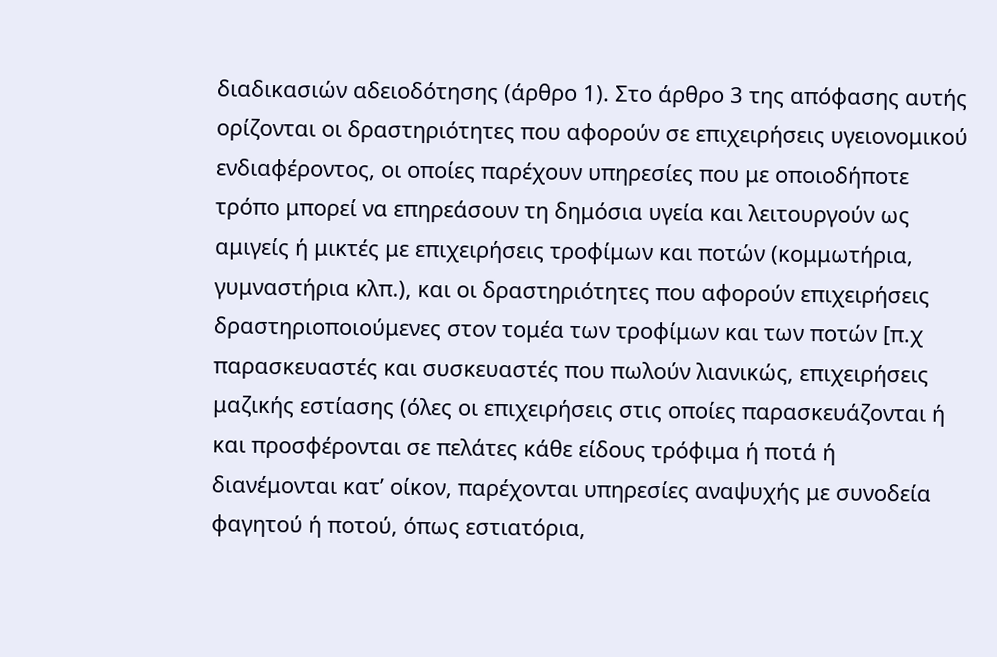διαδικασιών αδειοδότησης (άρθρο 1). Στο άρθρο 3 της απόφασης αυτής ορίζονται οι δραστηριότητες που αφορούν σε επιχειρήσεις υγειονομικού ενδιαφέροντος, οι οποίες παρέχουν υπηρεσίες που με οποιοδήποτε τρόπο μπορεί να επηρεάσουν τη δημόσια υγεία και λειτουργούν ως αμιγείς ή μικτές με επιχειρήσεις τροφίμων και ποτών (κομμωτήρια, γυμναστήρια κλπ.), και οι δραστηριότητες που αφορούν επιχειρήσεις δραστηριοποιούμενες στον τομέα των τροφίμων και των ποτών [π.χ παρασκευαστές και συσκευαστές που πωλούν λιανικώς, επιχειρήσεις μαζικής εστίασης (όλες οι επιχειρήσεις στις οποίες παρασκευάζονται ή και προσφέρονται σε πελάτες κάθε είδους τρόφιμα ή ποτά ή διανέμονται κατ’ οίκον, παρέχονται υπηρεσίες αναψυχής με συνοδεία φαγητού ή ποτού, όπως εστιατόρια,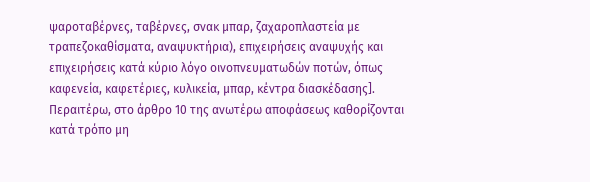ψαροταβέρνες, ταβέρνες, σνακ μπαρ, ζαχαροπλαστεία με τραπεζοκαθίσματα, αναψυκτήρια), επιχειρήσεις αναψυχής και επιχειρήσεις κατά κύριο λόγο οινοπνευματωδών ποτών, όπως καφενεία, καφετέριες, κυλικεία, μπαρ, κέντρα διασκέδασης]. Περαιτέρω, στο άρθρο 10 της ανωτέρω αποφάσεως καθορίζονται κατά τρόπο μη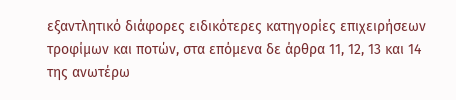εξαντλητικό διάφορες ειδικότερες κατηγορίες επιχειρήσεων τροφίμων και ποτών, στα επόμενα δε άρθρα 11, 12, 13 και 14 της ανωτέρω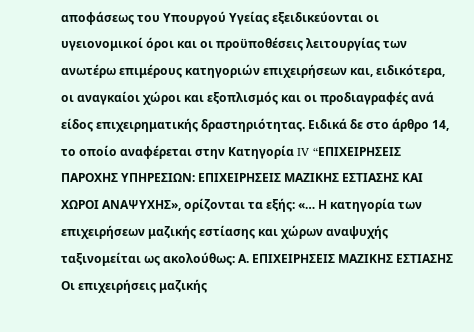αποφάσεως του Υπουργού Υγείας εξειδικεύονται οι υγειονομικοί όροι και οι προϋποθέσεις λειτουργίας των ανωτέρω επιμέρους κατηγοριών επιχειρήσεων και, ειδικότερα, οι αναγκαίοι χώροι και εξοπλισμός και οι προδιαγραφές ανά είδος επιχειρηματικής δραστηριότητας. Ειδικά δε στο άρθρο 14, το οποίο αναφέρεται στην Κατηγορία IV “EΠΙΧΕΙΡΗΣΕΙΣ ΠΑΡΟΧΗΣ ΥΠΗΡΕΣΙΩΝ: ΕΠΙΧΕΙΡΗΣΕΙΣ ΜΑΖΙΚΗΣ ΕΣΤΙΑΣΗΣ ΚΑΙ ΧΩΡΟΙ ΑΝΑΨΥΧΗΣ», ορίζονται τα εξής: «… Η κατηγορία των επιχειρήσεων μαζικής εστίασης και χώρων αναψυχής ταξινομείται ως ακολούθως: Α. ΕΠΙΧΕΙΡΗΣΕΙΣ ΜΑΖΙΚΗΣ ΕΣΤΙΑΣΗΣ Οι επιχειρήσεις μαζικής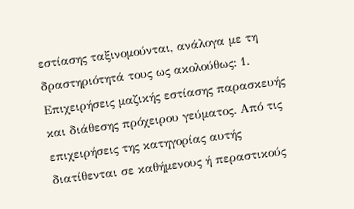εστίασης ταξινομούνται, ανάλογα με τη δραστηριότητά τους ως ακολούθως: 1. Επιχειρήσεις μαζικής εστίασης παρασκευής και διάθεσης πρόχειρου γεύματος. Από τις επιχειρήσεις της κατηγορίας αυτής διατίθενται σε καθήμενους ή περαστικούς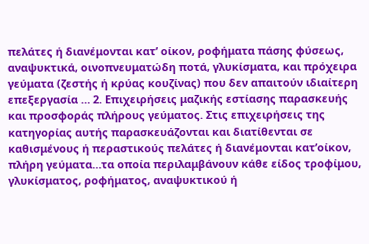πελάτες ή διανέμονται κατ’ οίκον, ροφήματα πάσης φύσεως, αναψυκτικά, οινοπνευματώδη ποτά, γλυκίσματα, και πρόχειρα γεύματα (ζεστής ή κρύας κουζίνας) που δεν απαιτούν ιδιαίτερη επεξεργασία … 2. Επιχειρήσεις μαζικής εστίασης παρασκευής και προσφοράς πλήρους γεύματος. Στις επιχειρήσεις της κατηγορίας αυτής παρασκευάζονται και διατίθενται σε καθισμένους ή περαστικούς πελάτες ή διανέμονται κατ’οίκον, πλήρη γεύματα…τα οποία περιλαμβάνουν κάθε είδος τροφίμου, γλυκίσματος, ροφήματος, αναψυκτικού ή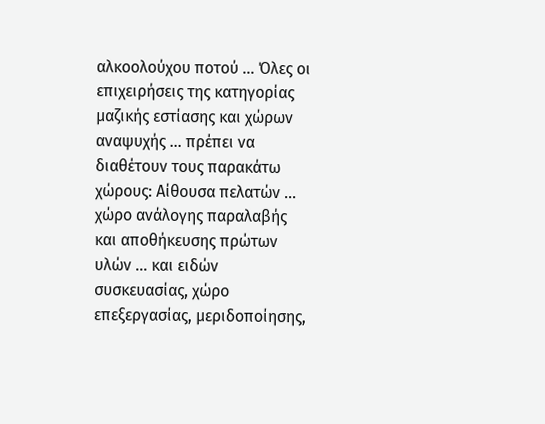αλκοολούχου ποτού … Όλες οι επιχειρήσεις της κατηγορίας μαζικής εστίασης και χώρων αναψυχής … πρέπει να διαθέτουν τους παρακάτω χώρους: Αίθουσα πελατών … χώρο ανάλογης παραλαβής και αποθήκευσης πρώτων υλών … και ειδών συσκευασίας, χώρο επεξεργασίας, μεριδοποίησης,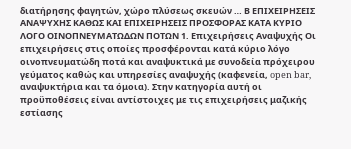διατήρησης φαγητών, χώρο πλύσεως σκευών … Β ΕΠΙΧΕΙΡΗΣΕΙΣ ΑΝΑΨΥΧΗΣ ΚΑΘΩΣ ΚΑΙ ΕΠΙΧΕΙΡΗΣΕΙΣ ΠΡΟΣΦΟΡΑΣ ΚΑΤΑ ΚΥΡΙΟ ΛΟΓΟ ΟΙΝΟΠΝΕΥΜΑΤΩΔΩΝ ΠΟΤΩΝ 1. Επιχειρήσεις Αναψυχής Οι επιχειρήσεις στις οποίες προσφέρονται κατά κύριο λόγο οινοπνευματώδη ποτά και αναψυκτικά με συνοδεία πρόχειρου γεύματος καθώς και υπηρεσίες αναψυχής (καφενεία, open bar, αναψυκτήρια και τα όμοια). Στην κατηγορία αυτή οι προϋποθέσεις είναι αντίστοιχες με τις επιχειρήσεις μαζικής εστίασης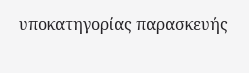υποκατηγορίας παρασκευής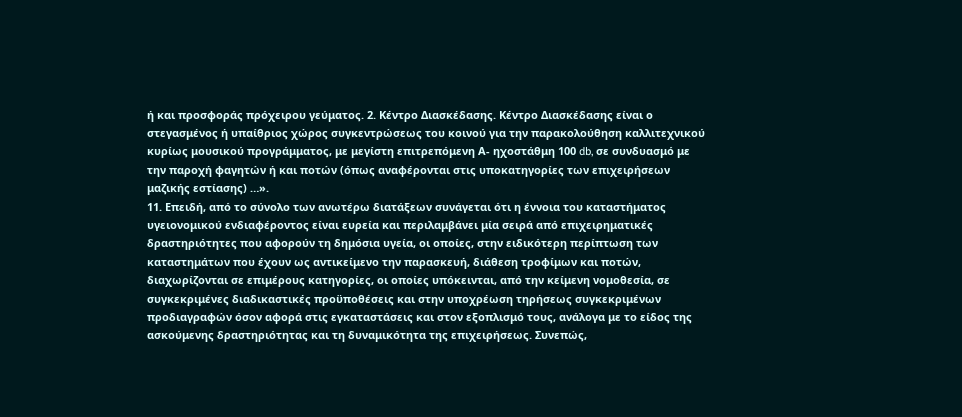ή και προσφοράς πρόχειρου γεύματος. 2. Κέντρο Διασκέδασης. Κέντρο Διασκέδασης είναι ο στεγασμένος ή υπαίθριος χώρος συγκεντρώσεως του κοινού για την παρακολούθηση καλλιτεχνικού κυρίως μουσικού προγράμματος, με μεγίστη επιτρεπόμενη Α- ηχοστάθμη 100 db, σε συνδυασμό με την παροχή φαγητών ή και ποτών (όπως αναφέρονται στις υποκατηγορίες των επιχειρήσεων μαζικής εστίασης) …».
11. Επειδή, από το σύνολο των ανωτέρω διατάξεων συνάγεται ότι η έννοια του καταστήματος υγειονομικού ενδιαφέροντος είναι ευρεία και περιλαμβάνει μία σειρά από επιχειρηματικές δραστηριότητες που αφορούν τη δημόσια υγεία, οι οποίες, στην ειδικότερη περίπτωση των καταστημάτων που έχουν ως αντικείμενο την παρασκευή, διάθεση τροφίμων και ποτών, διαχωρίζονται σε επιμέρους κατηγορίες, οι οποίες υπόκεινται, από την κείμενη νομοθεσία, σε συγκεκριμένες διαδικαστικές προϋποθέσεις και στην υποχρέωση τηρήσεως συγκεκριμένων προδιαγραφών όσον αφορά στις εγκαταστάσεις και στον εξοπλισμό τους, ανάλογα με το είδος της ασκούμενης δραστηριότητας και τη δυναμικότητα της επιχειρήσεως. Συνεπώς,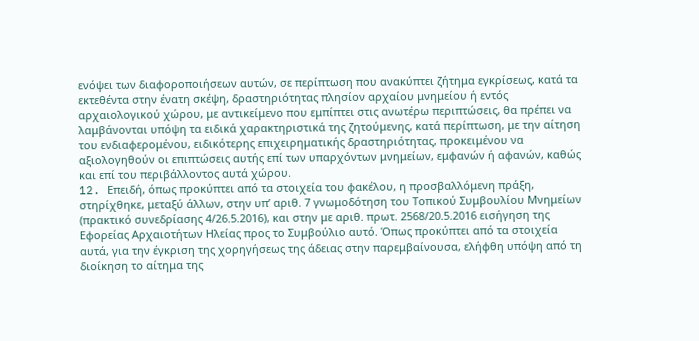ενόψει των διαφοροποιήσεων αυτών, σε περίπτωση που ανακύπτει ζήτημα εγκρίσεως, κατά τα εκτεθέντα στην ένατη σκέψη, δραστηριότητας πλησίον αρχαίου μνημείου ή εντός αρχαιολογικού χώρου, με αντικείμενο που εμπίπτει στις ανωτέρω περιπτώσεις, θα πρέπει να λαμβάνονται υπόψη τα ειδικά χαρακτηριστικά της ζητούμενης, κατά περίπτωση, με την αίτηση του ενδιαφερομένου, ειδικότερης επιχειρηματικής δραστηριότητας, προκειμένου να αξιολογηθούν οι επιπτώσεις αυτής επί των υπαρχόντων μνημείων, εμφανών ή αφανών, καθώς και επί του περιβάλλοντος αυτά χώρου.
12. Eπειδή, όπως προκύπτει από τα στοιχεία του φακέλου, η προσβαλλόμενη πράξη, στηρίχθηκε, μεταξύ άλλων, στην υπ’ αριθ. 7 γνωμοδότηση του Τοπικού Συμβουλίου Μνημείων (πρακτικό συνεδρίασης 4/26.5.2016), και στην με αριθ. πρωτ. 2568/20.5.2016 εισήγηση της Εφορείας Αρχαιοτήτων Ηλείας προς το Συμβούλιο αυτό. Όπως προκύπτει από τα στοιχεία αυτά, για την έγκριση της χορηγήσεως της άδειας στην παρεμβαίνουσα, ελήφθη υπόψη από τη διοίκηση το αίτημα της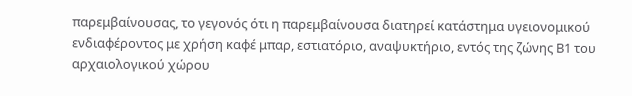παρεμβαίνουσας, το γεγονός ότι η παρεμβαίνουσα διατηρεί κατάστημα υγειονομικού ενδιαφέροντος με χρήση καφέ μπαρ, εστιατόριο, αναψυκτήριο, εντός της ζώνης Β1 του αρχαιολογικού χώρου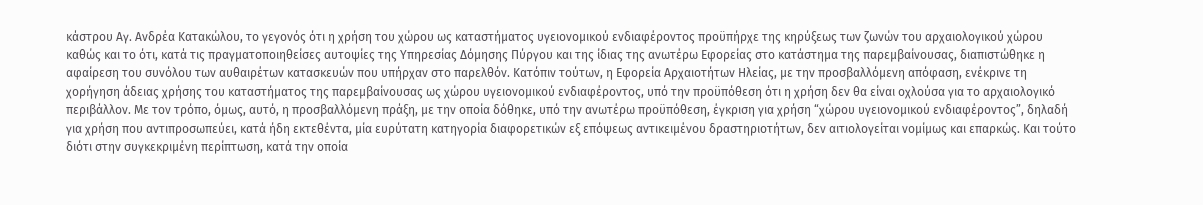κάστρου Αγ. Ανδρέα Κατακώλου, το γεγονός ότι η χρήση του χώρου ως καταστήματος υγειονομικού ενδιαφέροντος προϋπήρχε της κηρύξεως των ζωνών του αρχαιολογικού χώρου καθώς και το ότι, κατά τις πραγματοποιηθείσες αυτοψίες της Υπηρεσίας Δόμησης Πύργου και της ίδιας της ανωτέρω Εφορείας στο κατάστημα της παρεμβαίνουσας, διαπιστώθηκε η αφαίρεση του συνόλου των αυθαιρέτων κατασκευών που υπήρχαν στο παρελθόν. Κατόπιν τούτων, η Εφορεία Αρχαιοτήτων Ηλείας, με την προσβαλλόμενη απόφαση, ενέκρινε τη χορήγηση άδειας χρήσης του καταστήματος της παρεμβαίνουσας ως χώρου υγειονομικού ενδιαφέροντος, υπό την προϋπόθεση ότι η χρήση δεν θα είναι οχλούσα για το αρχαιολογικό περιβάλλον. Με τον τρόπο, όμως, αυτό, η προσβαλλόμενη πράξη, με την οποία δόθηκε, υπό την ανωτέρω προϋπόθεση, έγκριση για χρήση “χώρου υγειονομικού ενδιαφέροντος”, δηλαδή για χρήση που αντιπροσωπεύει, κατά ήδη εκτεθέντα, μία ευρύτατη κατηγορία διαφορετικών εξ επόψεως αντικειμένου δραστηριοτήτων, δεν αιτιολογείται νομίμως και επαρκώς. Και τούτο διότι στην συγκεκριμένη περίπτωση, κατά την οποία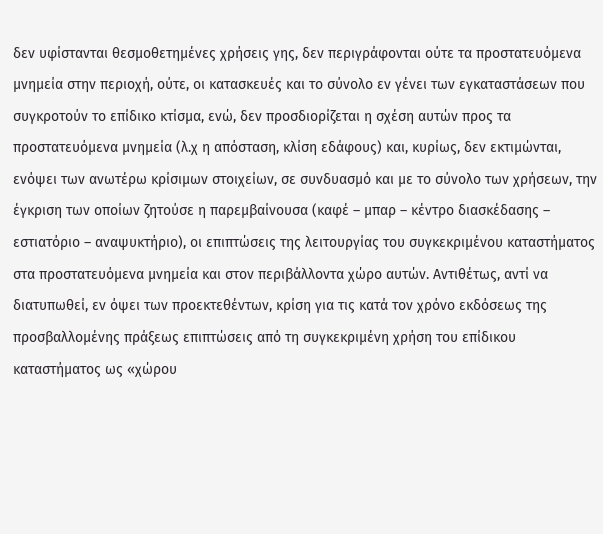δεν υφίστανται θεσμοθετημένες χρήσεις γης, δεν περιγράφονται ούτε τα προστατευόμενα μνημεία στην περιοχή, ούτε, οι κατασκευές και το σύνολο εν γένει των εγκαταστάσεων που συγκροτούν το επίδικο κτίσμα, ενώ, δεν προσδιορίζεται η σχέση αυτών προς τα προστατευόμενα μνημεία (λ.χ η απόσταση, κλίση εδάφους) και, κυρίως, δεν εκτιμώνται, ενόψει των ανωτέρω κρίσιμων στοιχείων, σε συνδυασμό και με το σύνολο των χρήσεων, την έγκριση των οποίων ζητούσε η παρεμβαίνουσα (καφέ – μπαρ – κέντρο διασκέδασης – εστιατόριο – αναψυκτήριο), οι επιπτώσεις της λειτουργίας του συγκεκριμένου καταστήματος στα προστατευόμενα μνημεία και στον περιβάλλοντα χώρο αυτών. Αντιθέτως, αντί να διατυπωθεί, εν όψει των προεκτεθέντων, κρίση για τις κατά τον χρόνο εκδόσεως της προσβαλλομένης πράξεως επιπτώσεις από τη συγκεκριμένη χρήση του επίδικου καταστήματος ως «χώρου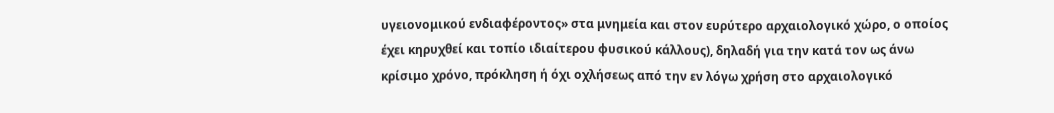υγειονομικού ενδιαφέροντος» στα μνημεία και στον ευρύτερο αρχαιολογικό χώρο, ο οποίος έχει κηρυχθεί και τοπίο ιδιαίτερου φυσικού κάλλους), δηλαδή για την κατά τον ως άνω κρίσιμο χρόνο, πρόκληση ή όχι οχλήσεως από την εν λόγω χρήση στο αρχαιολογικό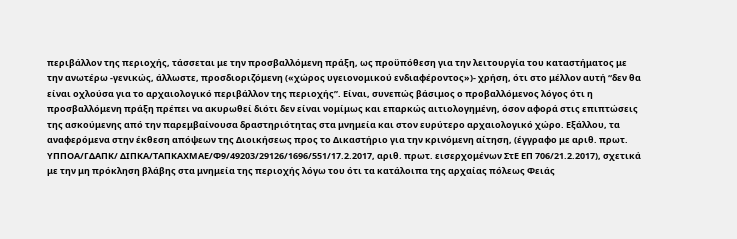περιβάλλον της περιοχής, τάσσεται με την προσβαλλόμενη πράξη, ως προϋπόθεση για την λειτουργία του καταστήματος με την ανωτέρω -γενικώς, άλλωστε, προσδιοριζόμενη («χώρος υγειονομικού ενδιαφέροντος»)- χρήση, ότι στο μέλλον αυτή “δεν θα είναι οχλούσα για το αρχαιολογικό περιβάλλον της περιοχής”. Είναι, συνεπώς βάσιμος ο προβαλλόμενος λόγος ότι η προσβαλλόμενη πράξη πρέπει να ακυρωθεί διότι δεν είναι νομίμως και επαρκώς αιτιολογημένη, όσον αφορά στις επιπτώσεις της ασκούμενης από την παρεμβαίνουσα δραστηριότητας στα μνημεία και στον ευρύτερο αρχαιολογικό χώρο. Εξάλλου, τα αναφερόμενα στην έκθεση απόψεων της Διοικήσεως προς το Δικαστήριο για την κρινόμενη αίτηση, (έγγραφο με αριθ. πρωτ. ΥΠΠΟΑ/ΓΔΑΠΚ/ ΔΙΠΚΑ/ΤΑΠΚΑΧΜΑΕ/Φ9/49203/29126/1696/551/17.2.2017, αριθ. πρωτ. εισερχομένων ΣτΕ ΕΠ 706/21.2.2017), σχετικά με την μη πρόκληση βλάβης στα μνημεία της περιοχής λόγω του ότι τα κατάλοιπα της αρχαίας πόλεως Φειάς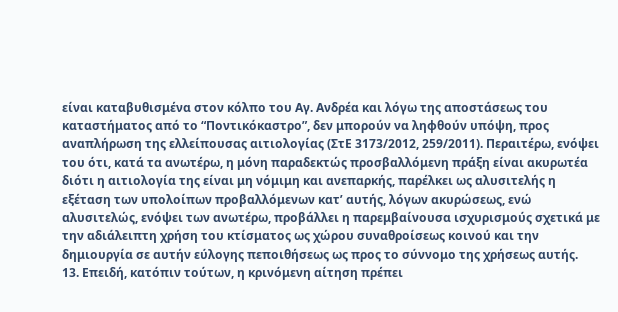είναι καταβυθισμένα στον κόλπο του Αγ. Ανδρέα και λόγω της αποστάσεως του καταστήματος από το “Ποντικόκαστρο”, δεν μπορούν να ληφθούν υπόψη, προς αναπλήρωση της ελλείπουσας αιτιολογίας (ΣτΕ 3173/2012, 259/2011). Περαιτέρω, ενόψει του ότι, κατά τα ανωτέρω, η μόνη παραδεκτώς προσβαλλόμενη πράξη είναι ακυρωτέα διότι η αιτιολογία της είναι μη νόμιμη και ανεπαρκής, παρέλκει ως αλυσιτελής η εξέταση των υπολοίπων προβαλλόμενων κατ’ αυτής, λόγων ακυρώσεως, ενώ αλυσιτελώς, ενόψει των ανωτέρω, προβάλλει η παρεμβαίνουσα ισχυρισμούς σχετικά με την αδιάλειπτη χρήση του κτίσματος ως χώρου συναθροίσεως κοινού και την δημιουργία σε αυτήν εύλογης πεποιθήσεως ως προς το σύννομο της χρήσεως αυτής.
13. Επειδή, κατόπιν τούτων, η κρινόμενη αίτηση πρέπει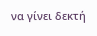να γίνει δεκτή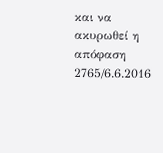και να ακυρωθεί η απόφαση 2765/6.6.2016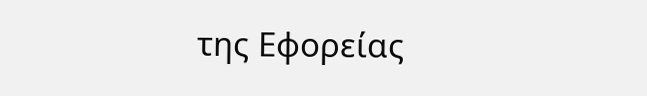της Εφορείας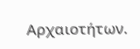Αρχαιοτήτων.